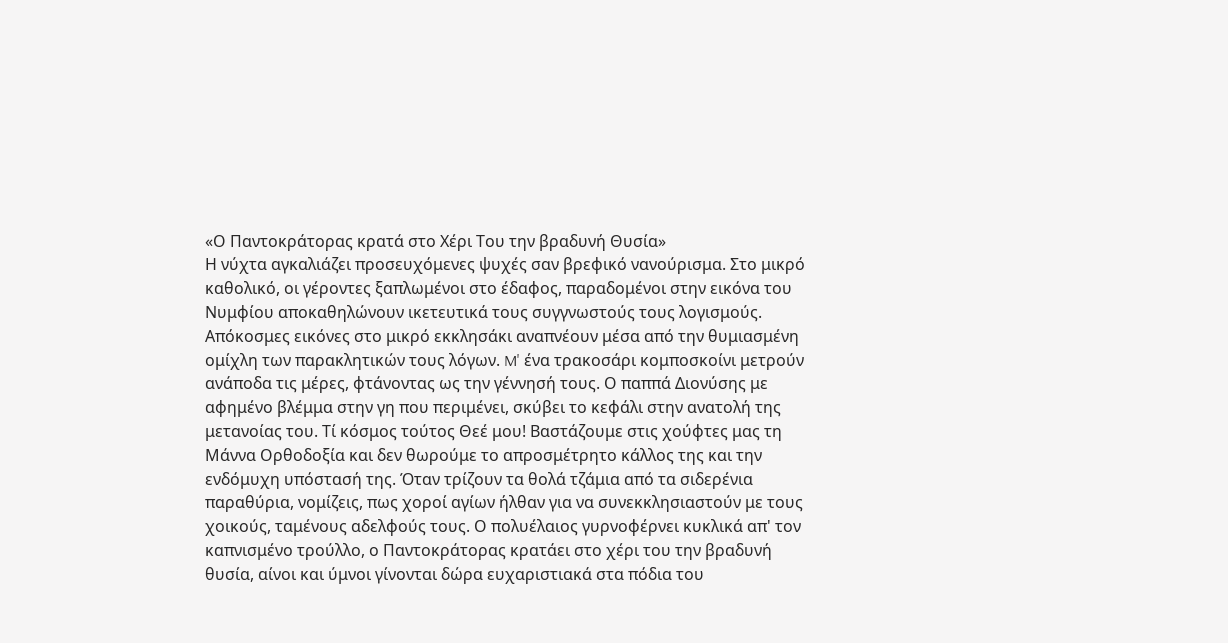«Ο Παντοκράτορας κρατά στο Χέρι Του την βραδυνή Θυσία»
Η νύχτα αγκαλιάζει προσευχόμενες ψυχές σαν βρεφικό νανούρισμα. Στο μικρό καθολικό, οι γέροντες ξαπλωμένοι στο έδαφος, παραδομένοι στην εικόνα του Νυμφίου αποκαθηλώνουν ικετευτικά τους συγγνωστούς τους λογισμούς. Απόκοσμες εικόνες στο μικρό εκκλησάκι αναπνέουν μέσα από την θυμιασμένη ομίχλη των παρακλητικών τους λόγων. M' ένα τρακοσάρι κομποσκοίνι μετρούν ανάποδα τις μέρες, φτάνοντας ως την γέννησή τους. Ο παππά Διονύσης με αφημένο βλέμμα στην γη που περιμένει, σκύβει το κεφάλι στην ανατολή της μετανοίας του. Τί κόσμος τούτος Θεέ μου! Βαστάζουμε στις χούφτες μας τη Μάννα Ορθοδοξία και δεν θωρούμε το απροσμέτρητο κάλλος της και την ενδόμυχη υπόστασή της. Όταν τρίζουν τα θολά τζάμια από τα σιδερένια παραθύρια, νομίζεις, πως χοροί αγίων ήλθαν για να συνεκκλησιαστούν με τους χοικούς, ταμένους αδελφούς τους. Ο πολυέλαιος γυρνοφέρνει κυκλικά απ' τον καπνισμένο τρούλλο, ο Παντοκράτορας κρατάει στο χέρι του την βραδυνή θυσία, αίνοι και ύμνοι γίνονται δώρα ευχαριστιακά στα πόδια του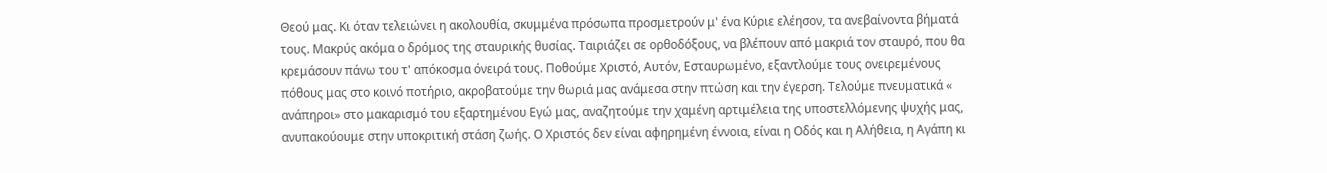Θεού μας. Κι όταν τελειώνει η ακολουθία, σκυμμένα πρόσωπα προσμετρούν μ' ένα Κύριε ελέησον, τα ανεβαίνοντα βήματά τους. Μακρύς ακόμα ο δρόμος της σταυρικής θυσίας. Ταιριάζει σε ορθοδόξους, να βλέπουν από μακριά τον σταυρό, που θα κρεμάσουν πάνω του τ' απόκοσμα όνειρά τους. Ποθούμε Χριστό, Αυτόν, Εσταυρωμένο, εξαντλούμε τους ονειρεμένους πόθους μας στο κοινό ποτήριο, ακροβατούμε την θωριά μας ανάμεσα στην πτώση και την έγερση. Τελούμε πνευματικά « ανάπηροι» στο μακαρισμό του εξαρτημένου Εγώ μας, αναζητούμε την χαμένη αρτιμέλεια της υποστελλόμενης ψυχής μας, ανυπακούουμε στην υποκριτική στάση ζωής. Ο Χριστός δεν είναι αφηρημένη έννοια, είναι η Οδός και η Αλήθεια, η Αγάπη κι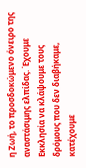η Ζωή, το προσδοκώμενο όνειρο της αναστάσιμης ελπίδας. Έχουμε Εκκλησία να κλάψουμε τους δρόμους που δεν διαβήκαμε, κατέχουμε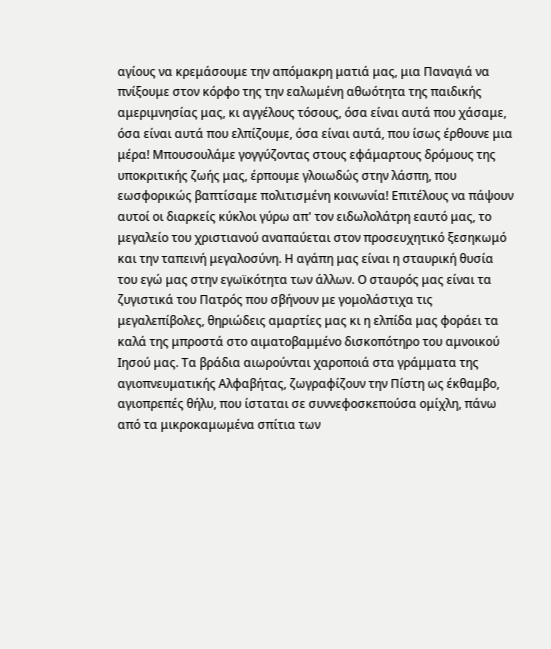αγίους να κρεμάσουμε την απόμακρη ματιά μας, μια Παναγιά να πνίξουμε στον κόρφο της την εαλωμένη αθωότητα της παιδικής αμεριμνησίας μας, κι αγγέλους τόσους, όσα είναι αυτά που χάσαμε, όσα είναι αυτά που ελπίζουμε, όσα είναι αυτά, που ίσως έρθουνε μια μέρα! Μπουσουλάμε γογγύζοντας στους εφάμαρτους δρόμους της υποκριτικής ζωής μας, έρπουμε γλοιωδώς στην λάσπη, που εωσφορικώς βαπτίσαμε πολιτισμένη κοινωνία! Επιτέλους να πάψουν αυτοί οι διαρκείς κύκλοι γύρω απ' τον ειδωλολάτρη εαυτό μας, το μεγαλείο του χριστιανού αναπαύεται στον προσευχητικό ξεσηκωμό και την ταπεινή μεγαλοσύνη. Η αγάπη μας είναι η σταυρική θυσία του εγώ μας στην εγωϊκότητα των άλλων. Ο σταυρός μας είναι τα ζυγιστικά του Πατρός που σβήνουν με γομολάστιχα τις μεγαλεπίβολες, θηριώδεις αμαρτίες μας κι η ελπίδα μας φοράει τα καλά της μπροστά στο αιματοβαμμένο δισκοπότηρο του αμνοικού Ιησού μας. Τα βράδια αιωρούνται χαροποιά στα γράμματα της αγιοπνευματικής Αλφαβήτας, ζωγραφίζουν την Πίστη ως έκθαμβο, αγιοπρεπές θήλυ, που ίσταται σε συννεφοσκεπούσα ομίχλη, πάνω από τα μικροκαμωμένα σπίτια των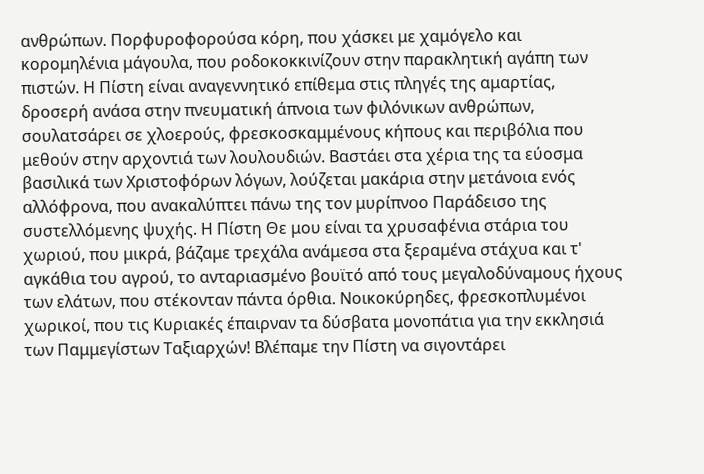ανθρώπων. Πορφυροφορούσα κόρη, που χάσκει με χαμόγελο και κορομηλένια μάγουλα, που ροδοκοκκινίζουν στην παρακλητική αγάπη των πιστών. Η Πίστη είναι αναγεννητικό επίθεμα στις πληγές της αμαρτίας, δροσερή ανάσα στην πνευματική άπνοια των φιλόνικων ανθρώπων, σουλατσάρει σε χλοερούς, φρεσκοσκαμμένους κήπους και περιβόλια που μεθούν στην αρχοντιά των λουλουδιών. Βαστάει στα χέρια της τα εύοσμα βασιλικά των Χριστοφόρων λόγων, λούζεται μακάρια στην μετάνοια ενός αλλόφρονα, που ανακαλύπτει πάνω της τον μυρίπνοο Παράδεισο της συστελλόμενης ψυχής. Η Πίστη Θε μου είναι τα χρυσαφένια στάρια του χωριού, που μικρά, βάζαμε τρεχάλα ανάμεσα στα ξεραμένα στάχυα και τ' αγκάθια του αγρού, το ανταριασμένο βουϊτό από τους μεγαλοδύναμους ήχους των ελάτων, που στέκονταν πάντα όρθια. Νοικοκύρηδες, φρεσκοπλυμένοι χωρικοί, που τις Κυριακές έπαιρναν τα δύσβατα μονοπάτια για την εκκλησιά των Παμμεγίστων Ταξιαρχών! Βλέπαμε την Πίστη να σιγοντάρει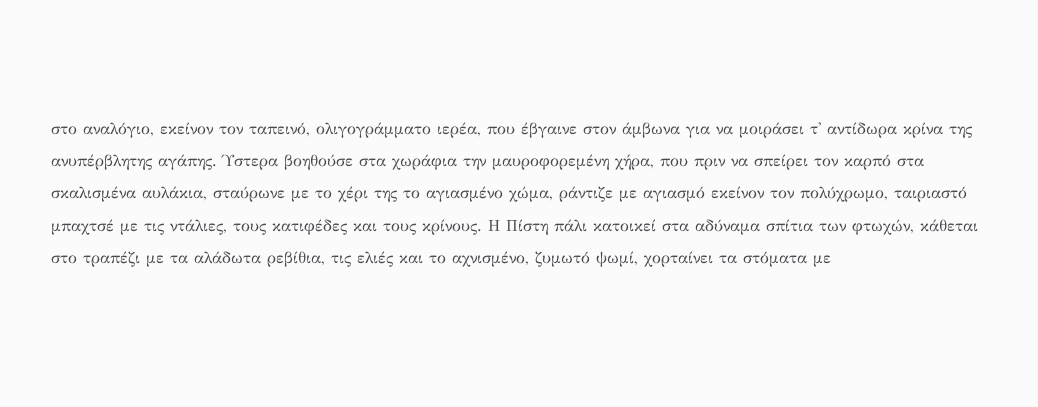στο αναλόγιο, εκείνον τον ταπεινό, ολιγογράμματο ιερέα, που έβγαινε στον άμβωνα για να μοιράσει τ' αντίδωρα κρίνα της ανυπέρβλητης αγάπης. Ύστερα βοηθούσε στα χωράφια την μαυροφορεμένη χήρα, που πριν να σπείρει τον καρπό στα σκαλισμένα αυλάκια, σταύρωνε με το χέρι της το αγιασμένο χώμα, ράντιζε με αγιασμό εκείνον τον πολύχρωμο, ταιριαστό μπαχτσέ με τις ντάλιες, τους κατιφέδες και τους κρίνους. Η Πίστη πάλι κατοικεί στα αδύναμα σπίτια των φτωχών, κάθεται στο τραπέζι με τα αλάδωτα ρεβίθια, τις ελιές και το αχνισμένο, ζυμωτό ψωμί, χορταίνει τα στόματα με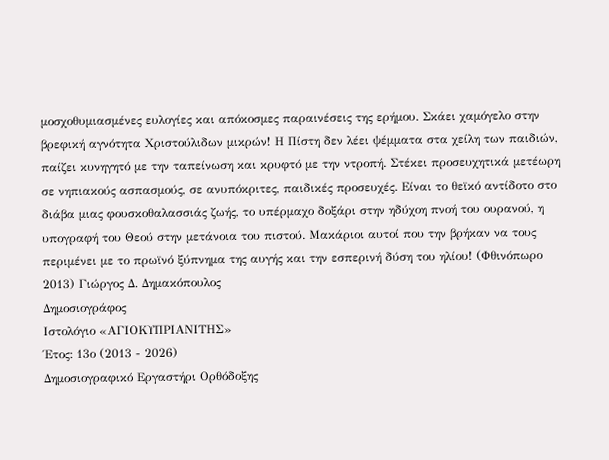μοσχοθυμιασμένες ευλογίες και απόκοσμες παραινέσεις της ερήμου. Σκάει χαμόγελο στην βρεφική αγνότητα Χριστούλιδων μικρών! Η Πίστη δεν λέει ψέμματα στα χείλη των παιδιών, παίζει κυνηγητό με την ταπείνωση και κρυφτό με την ντροπή. Στέκει προσευχητικά μετέωρη σε νηπιακούς ασπασμούς, σε ανυπόκριτες, παιδικές προσευχές. Είναι το θεϊκό αντίδοτο στο διάβα μιας φουσκοθαλασσιάς ζωής, το υπέρμαχο δοξάρι στην ηδύχοη πνοή του ουρανού, η υπογραφή του Θεού στην μετάνοια του πιστού. Μακάριοι αυτοί που την βρήκαν να τους περιμένει με το πρωϊνό ξύπνημα της αυγής και την εσπερινή δύση του ηλίου! (Φθινόπωρο 2013) Γιώργος Δ. Δημακόπουλος
Δημοσιογράφος
Ιστολόγιο «ΑΓΙΟΚΥΠΡΙΑΝΙΤΗΣ»
Έτος: 13ο (2013 - 2026)
Δημοσιογραφικό Εργαστήρι Ορθόδοξης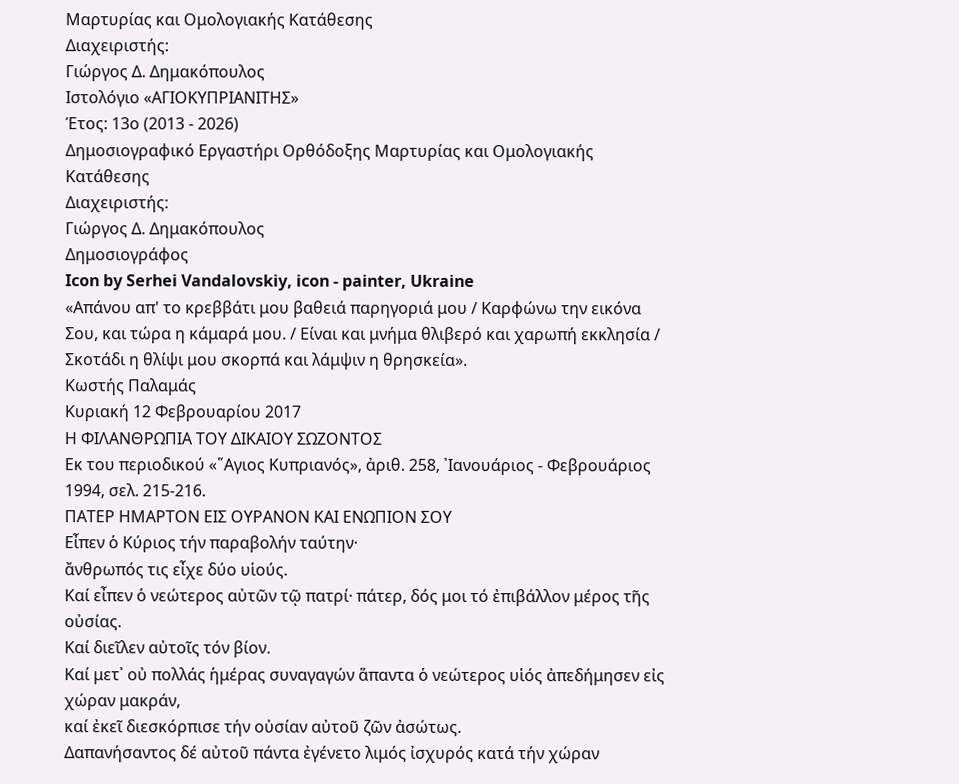Μαρτυρίας και Ομολογιακής Κατάθεσης
Διαχειριστής:
Γιώργος Δ. Δημακόπουλος
Ιστολόγιο «ΑΓΙΟΚΥΠΡΙΑΝΙΤΗΣ»
Έτος: 13ο (2013 - 2026)
Δημοσιογραφικό Εργαστήρι Ορθόδοξης Μαρτυρίας και Ομολογιακής Κατάθεσης
Διαχειριστής:
Γιώργος Δ. Δημακόπουλος
Δημοσιογράφος
Icon by Serhei Vandalovskiy, icon - painter, Ukraine
«Απάνου απ' το κρεββάτι μου βαθειά παρηγοριά μου / Καρφώνω την εικόνα Σου, και τώρα η κάμαρά μου. / Είναι και μνήμα θλιβερό και χαρωπή εκκλησία / Σκοτάδι η θλίψι μου σκορπά και λάμψιν η θρησκεία».
Κωστής Παλαμάς
Κυριακή 12 Φεβρουαρίου 2017
Η ΦΙΛΑΝΘΡΩΠΙΑ ΤΟΥ ΔΙΚΑΙΟΥ ΣΩΖΟΝΤΟΣ
Εκ του περιοδικού «῞Αγιος Κυπριανός», ἀριθ. 258, ᾿Ιανουάριος - Φεβρουάριος 1994, σελ. 215-216.
ΠΑΤΕΡ ΗΜΑΡΤΟΝ ΕΙΣ ΟΥΡΑΝΟΝ ΚΑΙ ΕΝΩΠΙΟΝ ΣΟΥ
Εἶπεν ὁ Κύριος τήν παραβολήν ταύτην·
ἄνθρωπός τις εἶχε δύο υἱούς.
Καί εἶπεν ὁ νεώτερος αὐτῶν τῷ πατρί· πάτερ, δός μοι τό ἐπιβάλλον μέρος τῆς οὐσίας.
Καί διεῖλεν αὐτοῖς τόν βίον.
Καί μετ᾿ οὐ πολλάς ἡμέρας συναγαγών ἅπαντα ὁ νεώτερος υἱός ἀπεδήμησεν εἰς χώραν μακράν,
καί ἐκεῖ διεσκόρπισε τήν οὐσίαν αὐτοῦ ζῶν ἀσώτως.
Δαπανήσαντος δέ αὐτοῦ πάντα ἐγένετο λιμός ἰσχυρός κατά τήν χώραν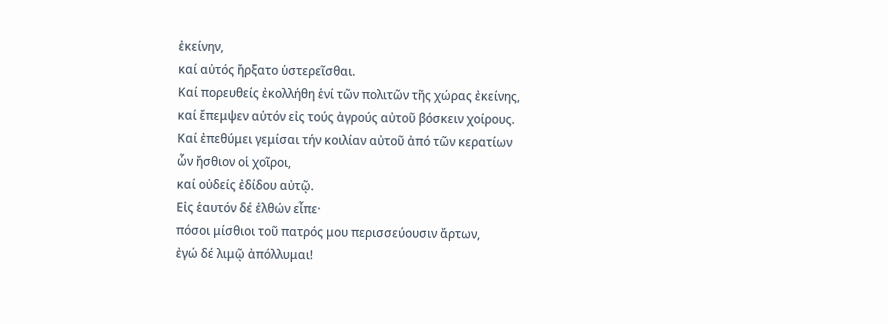ἐκείνην,
καί αὐτός ἤρξατο ὑστερεῖσθαι.
Καί πορευθείς ἐκολλήθη ἑνί τῶν πολιτῶν τῆς χώρας ἐκείνης,
καί ἔπεμψεν αὐτόν εἰς τούς ἀγρούς αὐτοῦ βόσκειν χοίρους.
Καί ἐπεθύμει γεμίσαι τήν κοιλίαν αὐτοῦ ἀπό τῶν κερατίων
ὧν ἤσθιον οἱ χοῖροι,
καί οὐδείς ἐδίδου αὐτῷ.
Εἰς ἑαυτόν δέ ἐλθών εἶπε·
πόσοι μίσθιοι τοῦ πατρός μου περισσεύουσιν ἄρτων,
ἐγώ δέ λιμῷ ἀπόλλυμαι!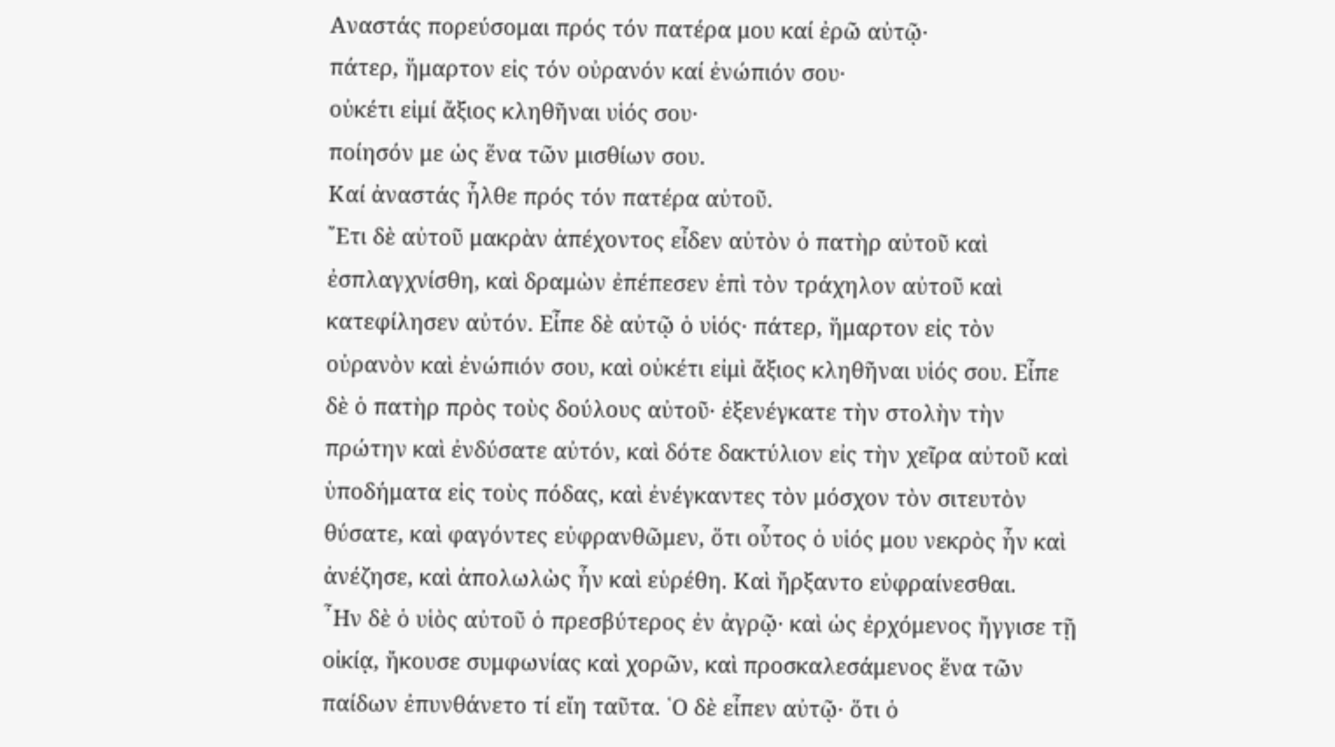Αναστάς πορεύσομαι πρός τόν πατέρα μου καί ἐρῶ αὐτῷ·
πάτερ, ἥμαρτον εἰς τόν οὐρανόν καί ἐνώπιόν σου·
οὐκέτι εἰμί ἄξιος κληθῆναι υἱός σου·
ποίησόν με ὡς ἕνα τῶν μισθίων σου.
Καί ἀναστάς ἦλθε πρός τόν πατέρα αὐτοῦ.
῎Ετι δὲ αὐτοῦ μακρὰν ἀπέχοντος εἶδεν αὐτὸν ὁ πατὴρ αὐτοῦ καὶ ἐσπλαγχνίσθη, καὶ δραμὼν ἐπέπεσεν ἐπὶ τὸν τράχηλον αὐτοῦ καὶ κατεφίλησεν αὐτόν. Εἶπε δὲ αὐτῷ ὁ υἱός· πάτερ, ἥμαρτον εἰς τὸν οὐρανὸν καὶ ἐνώπιόν σου, καὶ οὐκέτι εἰμὶ ἄξιος κληθῆναι υἱός σου. Εἶπε δὲ ὁ πατὴρ πρὸς τοὺς δούλους αὐτοῦ· ἐξενέγκατε τὴν στολὴν τὴν πρώτην καὶ ἐνδύσατε αὐτόν, καὶ δότε δακτύλιον εἰς τὴν χεῖρα αὐτοῦ καὶ ὑποδήματα εἰς τοὺς πόδας, καὶ ἐνέγκαντες τὸν μόσχον τὸν σιτευτὸν θύσατε, καὶ φαγόντες εὐφρανθῶμεν, ὅτι οὗτος ὁ υἱός μου νεκρὸς ἦν καὶ ἀνέζησε, καὶ ἀπολωλὼς ἦν καὶ εὑρέθη. Καὶ ἤρξαντο εὐφραίνεσθαι.
῏Ην δὲ ὁ υἱὸς αὐτοῦ ὁ πρεσβύτερος ἐν ἀγρῷ· καὶ ὡς ἐρχόμενος ἤγγισε τῇ οἰκίᾳ, ἤκουσε συμφωνίας καὶ χορῶν, καὶ προσκαλεσάμενος ἕνα τῶν παίδων ἐπυνθάνετο τί εἴη ταῦτα. ῾Ο δὲ εἶπεν αὐτῷ· ὅτι ὁ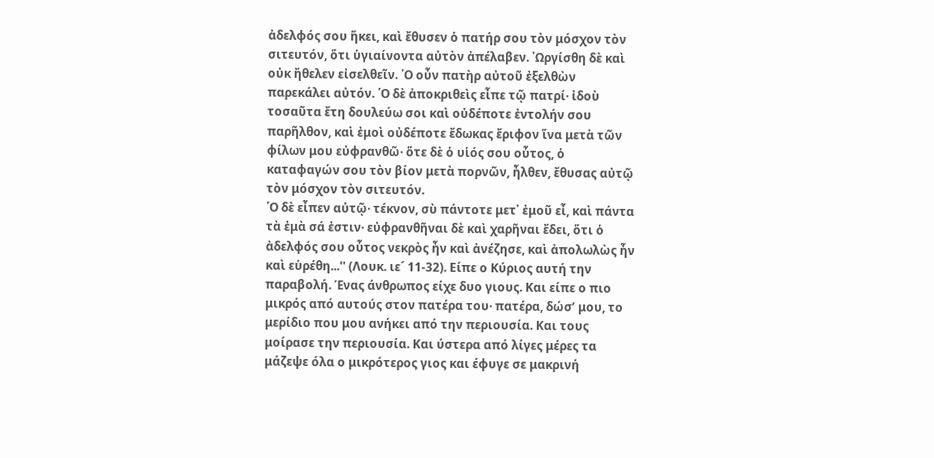ἀδελφός σου ἥκει, καὶ ἔθυσεν ὁ πατήρ σου τὸν μόσχον τὸν σιτευτόν, ὅτι ὑγιαίνοντα αὐτὸν ἀπέλαβεν. ᾿Ωργίσθη δὲ καὶ οὐκ ἤθελεν εἰσελθεῖν. ῾Ο οὖν πατὴρ αὐτοῦ ἐξελθὼν παρεκάλει αὐτόν. ῾Ο δὲ ἀποκριθεὶς εἶπε τῷ πατρί· ἰδοὺ τοσαῦτα ἔτη δουλεύω σοι καὶ οὐδέποτε ἐντολήν σου παρῆλθον, καὶ ἐμοὶ οὐδέποτε ἔδωκας ἔριφον ἵνα μετὰ τῶν φίλων μου εὐφρανθῶ· ὅτε δὲ ὁ υἱός σου οὗτος, ὁ καταφαγών σου τὸν βίον μετὰ πορνῶν, ἦλθεν, ἔθυσας αὐτῷ τὸν μόσχον τὸν σιτευτόν.
῾Ο δὲ εἶπεν αὐτῷ· τέκνον, σὺ πάντοτε μετ᾿ ἐμοῦ εἶ, καὶ πάντα τὰ ἐμὰ σά ἐστιν· εὐφρανθῆναι δὲ καὶ χαρῆναι ἔδει, ὅτι ὁ ἀδελφός σου οὗτος νεκρὸς ἦν καὶ ἀνέζησε, καὶ ἀπολωλὼς ἦν καὶ εὑρέθη...'' (Λουκ. ιε´ 11-32). Είπε ο Κύριος αυτή την παραβολή. Ένας άνθρωπος είχε δυο γιους. Και είπε ο πιο μικρός από αυτούς στον πατέρα του· πατέρα, δώσ’ μου, το μερίδιο που μου ανήκει από την περιουσία. Και τους μοίρασε την περιουσία. Και ύστερα από λίγες μέρες τα μάζεψε όλα ο μικρότερος γιος και έφυγε σε μακρινή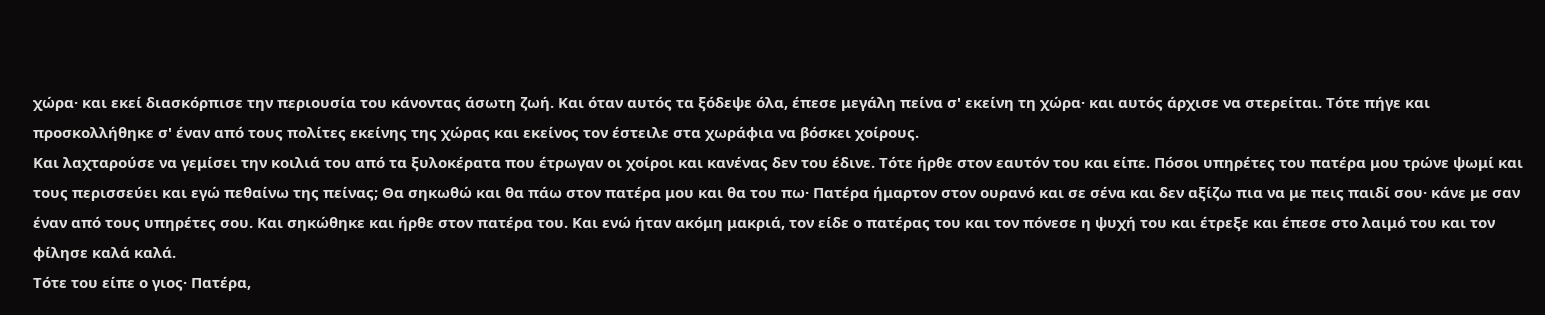χώρα· και εκεί διασκόρπισε την περιουσία του κάνοντας άσωτη ζωή. Και όταν αυτός τα ξόδεψε όλα, έπεσε μεγάλη πείνα σ' εκείνη τη χώρα· και αυτός άρχισε να στερείται. Τότε πήγε και προσκολλήθηκε σ' έναν από τους πολίτες εκείνης της χώρας και εκείνος τον έστειλε στα χωράφια να βόσκει χοίρους.
Και λαχταρούσε να γεμίσει την κοιλιά του από τα ξυλοκέρατα που έτρωγαν οι χοίροι και κανένας δεν του έδινε. Τότε ήρθε στον εαυτόν του και είπε. Πόσοι υπηρέτες του πατέρα μου τρώνε ψωμί και τους περισσεύει και εγώ πεθαίνω της πείνας; Θα σηκωθώ και θα πάω στον πατέρα μου και θα του πω· Πατέρα ήμαρτον στον ουρανό και σε σένα και δεν αξίζω πια να με πεις παιδί σου· κάνε με σαν έναν από τους υπηρέτες σου. Και σηκώθηκε και ήρθε στον πατέρα του. Και ενώ ήταν ακόμη μακριά, τον είδε ο πατέρας του και τον πόνεσε η ψυχή του και έτρεξε και έπεσε στο λαιμό του και τον φίλησε καλά καλά.
Τότε του είπε ο γιος· Πατέρα,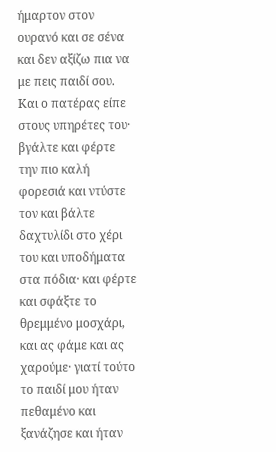ήμαρτον στον ουρανό και σε σένα και δεν αξίζω πια να με πεις παιδί σου. Και ο πατέρας είπε στους υπηρέτες του· βγάλτε και φέρτε την πιο καλή φορεσιά και ντύστε τον και βάλτε δαχτυλίδι στο χέρι του και υποδήματα στα πόδια· και φέρτε και σφάξτε το θρεμμένο μοσχάρι, και ας φάμε και ας χαρούμε· γιατί τούτο το παιδί μου ήταν πεθαμένο και ξανάζησε και ήταν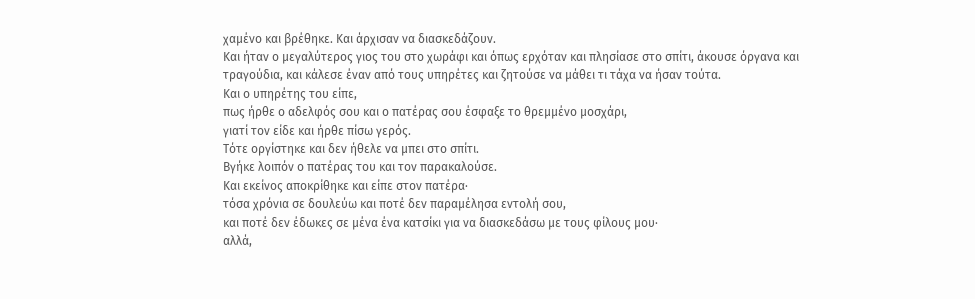χαμένο και βρέθηκε. Και άρχισαν να διασκεδάζουν.
Και ήταν ο μεγαλύτερος γιος του στο χωράφι και όπως ερχόταν και πλησίασε στο σπίτι, άκουσε όργανα και τραγούδια, και κάλεσε έναν από τους υπηρέτες και ζητούσε να μάθει τι τάχα να ήσαν τούτα.
Και ο υπηρέτης του είπε,
πως ήρθε ο αδελφός σου και ο πατέρας σου έσφαξε το θρεμμένο μοσχάρι,
γιατί τον είδε και ήρθε πίσω γερός.
Τότε οργίστηκε και δεν ήθελε να μπει στο σπίτι.
Βγήκε λοιπόν ο πατέρας του και τον παρακαλούσε.
Και εκείνος αποκρίθηκε και είπε στον πατέρα·
τόσα χρόνια σε δουλεύω και ποτέ δεν παραμέλησα εντολή σου,
και ποτέ δεν έδωκες σε μένα ένα κατσίκι για να διασκεδάσω με τους φίλους μου·
αλλά,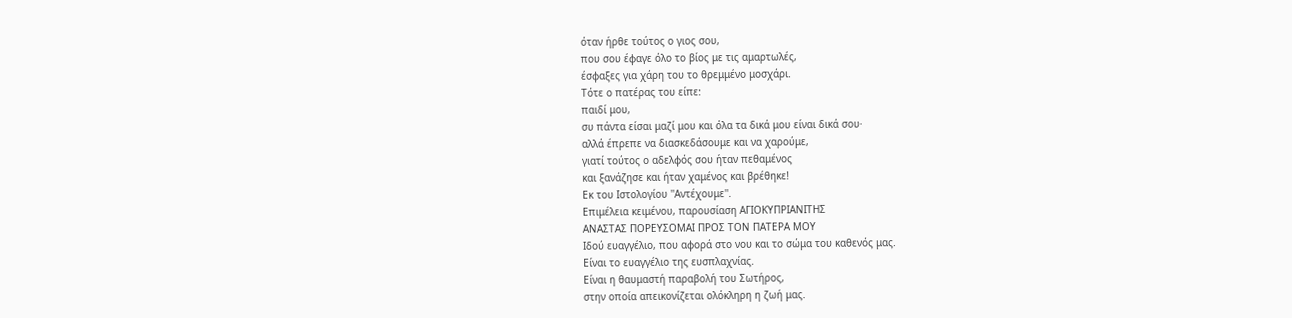όταν ήρθε τούτος ο γιος σου,
που σου έφαγε όλο το βίος με τις αμαρτωλές,
έσφαξες για χάρη του το θρεμμένο μοσχάρι.
Τότε ο πατέρας του είπε:
παιδί μου,
συ πάντα είσαι μαζί μου και όλα τα δικά μου είναι δικά σου·
αλλά έπρεπε να διασκεδάσουμε και να χαρούμε,
γιατί τούτος ο αδελφός σου ήταν πεθαμένος
και ξανάζησε και ήταν χαμένος και βρέθηκε!
Εκ του Ιστολογίου ''Αντέχουμε''.
Επιμέλεια κειμένου, παρουσίαση ΑΓΙΟΚΥΠΡΙΑΝΙΤΗΣ
ΑΝΑΣΤΑΣ ΠΟΡΕΥΣΟΜΑΙ ΠΡΟΣ ΤΟΝ ΠΑΤΕΡΑ ΜΟΥ
Ιδού ευαγγέλιο, που αφορά στο νου και το σώμα του καθενός μας.
Είναι το ευαγγέλιο της ευσπλαχνίας.
Είναι η θαυμαστή παραβολή του Σωτήρος,
στην οποία απεικονίζεται ολόκληρη η ζωή μας.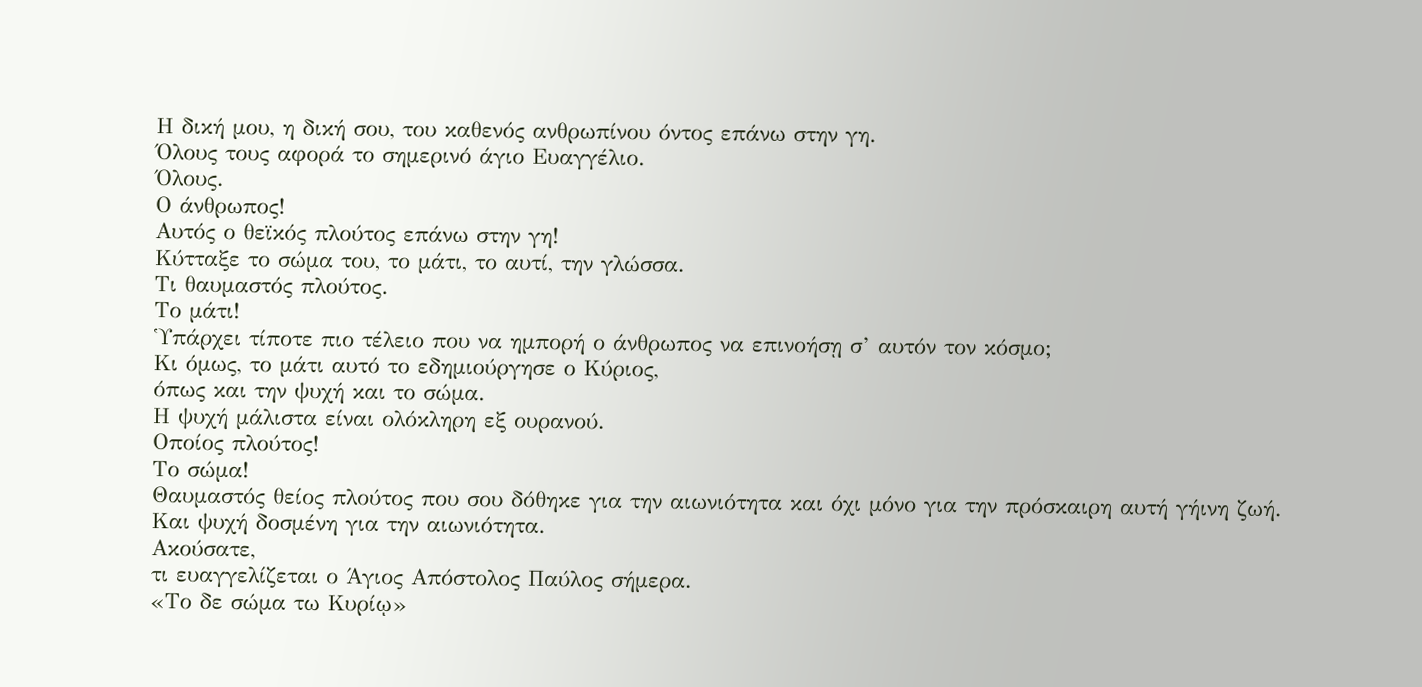Η δική μου, η δική σου, του καθενός ανθρωπίνου όντος επάνω στην γη.
Όλους τους αφορά το σημερινό άγιο Ευαγγέλιο.
Όλους.
Ο άνθρωπος!
Αυτός ο θεϊκός πλούτος επάνω στην γη!
Κύτταξε το σώμα του, το μάτι, το αυτί, την γλώσσα.
Τι θαυμαστός πλούτος.
Το μάτι!
Ὑπάρχει τίποτε πιο τέλειο που να ημπορή ο άνθρωπος να επινοήσῃ σ’ αυτόν τον κόσμο;
Κι όμως, το μάτι αυτό το εδημιούργησε ο Κύριος,
όπως και την ψυχή και το σώμα.
Η ψυχή μάλιστα είναι ολόκληρη εξ ουρανού.
Οποίος πλούτος!
Το σώμα!
Θαυμαστός θείος πλούτος που σου δόθηκε για την αιωνιότητα και όχι μόνο για την πρόσκαιρη αυτή γήινη ζωή.
Και ψυχή δοσμένη για την αιωνιότητα.
Ακούσατε,
τι ευαγγελίζεται ο Άγιος Απόστολος Παύλος σήμερα.
«Το δε σώμα τω Κυρίῳ»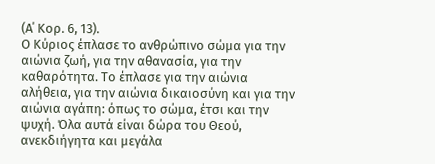(Α΄ Κορ. 6, 13).
Ο Κύριος έπλασε το ανθρώπινο σώμα για την αιώνια ζωή, για την αθανασία, για την καθαρότητα. Το έπλασε για την αιώνια αλήθεια, για την αιώνια δικαιοσύνη και για την αιώνια αγάπη: όπως το σώμα, έτσι και την ψυχή. Όλα αυτά είναι δώρα του Θεού, ανεκδιήγητα και μεγάλα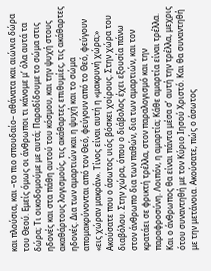και πλούσια, και –το πιο σπουδαίο– αθάνατα και αιώνια δώρα του Θεού. Εμείς όμως οι άνθρωποι τι κάνομε μ’ όλα αυτά τα δώρα; Τι οικοδομούμε με αυτά; Παραδίδουμε το σώμα στις ηδονές και στα πάθη αυτού του κόσμου, και την ψυχή στους ακαθάρτους λογισμούς, τις ακάθαρτες επιθυμίες, τις ακάθαρτες ηδονές. Δια των αμαρτιών και η ψυχή και το σώμα απομακρύνονται από τον Θεό, φεύγουν από το Θεό, φεύγουν «εις χώραν μακράν». Τίνος είναι αυτή η «μακρυνή χώρα;» Ακούσατε που ο άσωτος υιός βόσκει χοίρους. Στην χώρα του διαβόλου. Στην χώρα, όπου ο διάβολος έχει εξουσία πάνω στον άνθρωπο δια των παθών, δια των αμαρτιών, και τον κρατάει σε φρικτή τρέλλα, στον παραλογισμό και την παραφροσύνη. Λοιπόν, η αμαρτία; Κάθε αμαρτία είναι τρέλλα. Και ο άνθρωπος θα είναι πάντα μέσα σ’ αυτή την τρέλλα, μεχρις ότου συναντηθή με τον Κύριο Ιησού Χριστό. Και θα συναντηθή με την μετάνοια. Ακούσατε, πώς ο άσωτος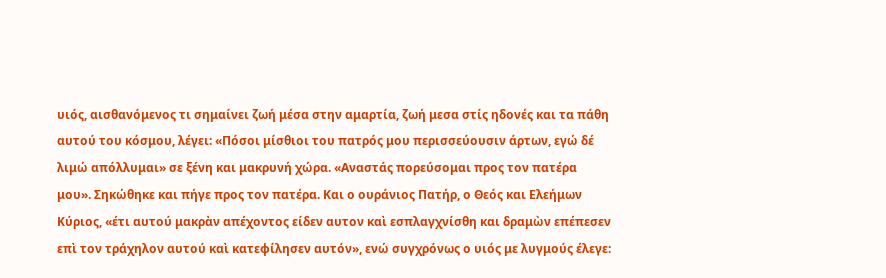υιός, αισθανόμενος τι σημαίνει ζωή μέσα στην αμαρτία, ζωή μεσα στίς ηδονές και τα πάθη αυτού του κόσμου, λέγει: «Πόσοι μίσθιοι του πατρός μου περισσεύουσιν άρτων, εγώ δέ λιμώ απόλλυμαι» σε ξένη και μακρυνή χώρα. «Αναστάς πορεύσομαι προς τον πατέρα μου». Σηκώθηκε και πήγε προς τον πατέρα. Και ο ουράνιος Πατήρ, ο Θεός και Ελεήμων Κύριος, «έτι αυτού μακρὰν απέχοντος είδεν αυτον καὶ εσπλαγχνίσθη και δραμὼν επέπεσεν επὶ τον τράχηλον αυτού καὶ κατεφίλησεν αυτόν», ενώ συγχρόνως ο υιός με λυγμούς έλεγε: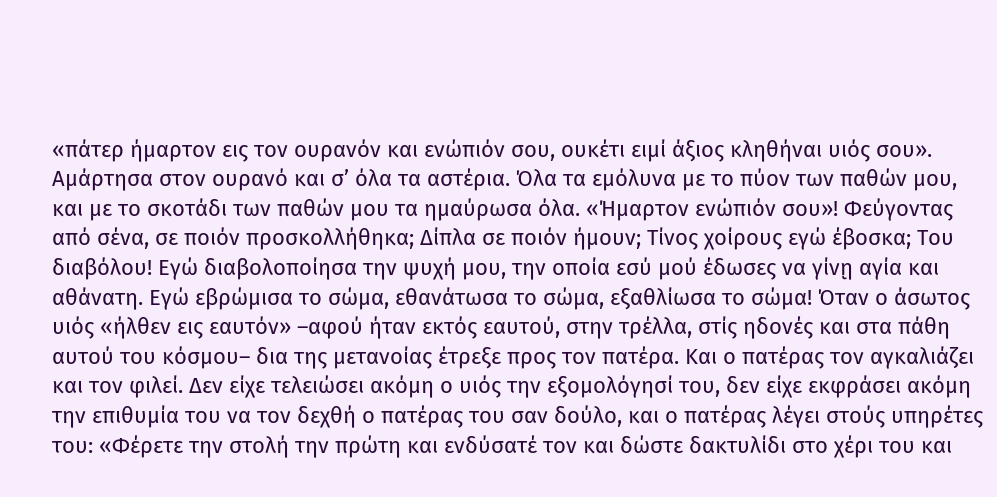«πάτερ ήμαρτον εις τον ουρανόν και ενώπιόν σου, ουκέτι ειμί άξιος κληθήναι υιός σου». Αμάρτησα στον ουρανό και σ’ όλα τα αστέρια. Όλα τα εμόλυνα με το πύον των παθών μου, και με το σκοτάδι των παθών μου τα ημαύρωσα όλα. «Ήμαρτον ενώπιόν σου»! Φεύγοντας από σένα, σε ποιόν προσκολλήθηκα; Δίπλα σε ποιόν ήμουν; Τίνος χοίρους εγώ έβοσκα; Του διαβόλου! Εγώ διαβολοποίησα την ψυχή μου, την οποία εσύ μού έδωσες να γίνῃ αγία και αθάνατη. Εγώ εβρώμισα το σώμα, εθανάτωσα το σώμα, εξαθλίωσα το σώμα! Όταν ο άσωτος υιός «ήλθεν εις εαυτόν» –αφού ήταν εκτός εαυτού, στην τρέλλα, στίς ηδονές και στα πάθη αυτού του κόσμου– δια της μετανοίας έτρεξε προς τον πατέρα. Και ο πατέρας τον αγκαλιάζει και τον φιλεί. Δεν είχε τελειώσει ακόμη ο υιός την εξομολόγησί του, δεν είχε εκφράσει ακόμη την επιθυμία του να τον δεχθή ο πατέρας του σαν δούλο, και ο πατέρας λέγει στούς υπηρέτες του: «Φέρετε την στολή την πρώτη και ενδύσατέ τον και δώστε δακτυλίδι στο χέρι του και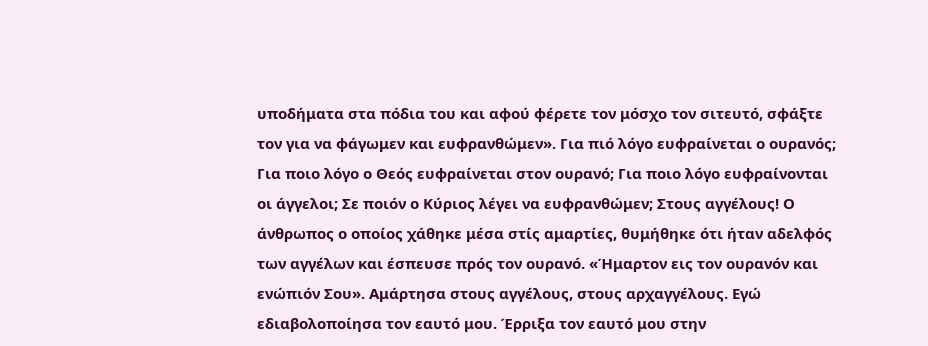υποδήματα στα πόδια του και αφού φέρετε τον μόσχο τον σιτευτό, σφάξτε τον για να φάγωμεν και ευφρανθώμεν». Για πιό λόγο ευφραίνεται ο ουρανός; Για ποιο λόγο ο Θεός ευφραίνεται στον ουρανό; Για ποιο λόγο ευφραίνονται οι άγγελοι; Σε ποιόν ο Κύριος λέγει να ευφρανθώμεν; Στους αγγέλους! Ο άνθρωπος ο οποίος χάθηκε μέσα στίς αμαρτίες, θυμήθηκε ότι ήταν αδελφός των αγγέλων και έσπευσε πρός τον ουρανό. «Ήμαρτον εις τον ουρανόν και ενώπιόν Σου». Αμάρτησα στους αγγέλους, στους αρχαγγέλους. Εγώ εδιαβολοποίησα τον εαυτό μου. Έρριξα τον εαυτό μου στην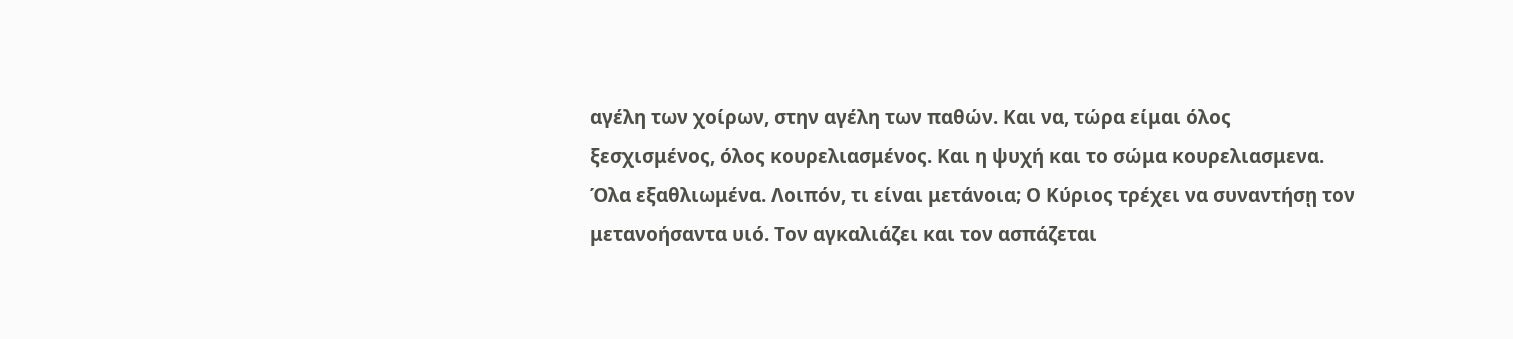αγέλη των χοίρων, στην αγέλη των παθών. Και να, τώρα είμαι όλος ξεσχισμένος, όλος κουρελιασμένος. Και η ψυχή και το σώμα κουρελιασμενα. Όλα εξαθλιωμένα. Λοιπόν, τι είναι μετάνοια; Ο Κύριος τρέχει να συναντήσῃ τον μετανοήσαντα υιό. Τον αγκαλιάζει και τον ασπάζεται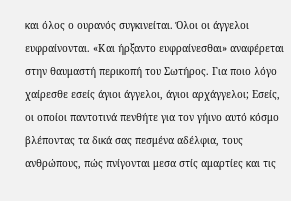και όλος ο ουρανός συγκινείται. Όλοι οι άγγελοι ευφραίνονται. «Και ήρξαντο ευφραίνεσθαι» αναφέρεται στην θαυμαστή περικοπή του Σωτήρος. Για ποιο λόγο χαίρεσθε εσείς άγιοι άγγελοι, άγιοι αρχάγγελοι; Εσείς, οι οποίοι παντοτινά πενθήτε για τον γήινο αυτό κόσμο βλέποντας τα δικά σας πεσμένα αδέλφια, τους ανθρώπους, πώς πνίγονται μεσα στίς αμαρτίες και τις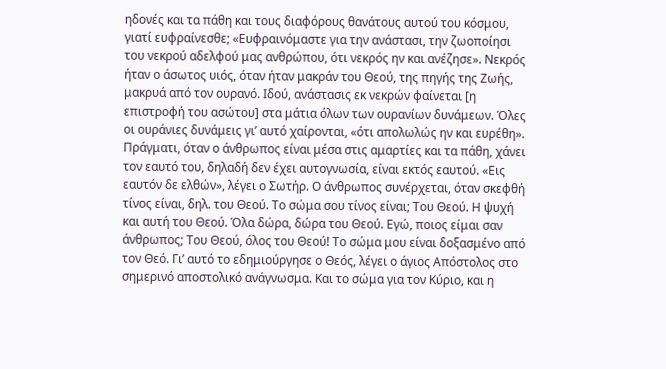ηδονές και τα πάθη και τους διαφόρους θανάτους αυτού του κόσμου, γιατί ευφραίνεσθε; «Ευφραινόμαστε για την ανάστασι, την ζωοποίησι του νεκρού αδελφού μας ανθρώπου, ότι νεκρός ην και ανέζησε». Νεκρός ήταν ο άσωτος υιός, όταν ήταν μακράν του Θεού, της πηγής της Ζωής, μακρυά από τον ουρανό. Ιδού, ανάστασις εκ νεκρών φαίνεται [η επιστροφή του ασώτου] στα μάτια όλων των ουρανίων δυνάμεων. Όλες οι ουράνιες δυνάμεις γι’ αυτό χαίρονται, «ότι απολωλώς ην και ευρέθη». Πράγματι, όταν ο άνθρωπος είναι μέσα στις αμαρτίες και τα πάθη, χάνει τον εαυτό του, δηλαδή δεν έχει αυτογνωσία, είναι εκτός εαυτού. «Εις εαυτόν δε ελθών», λέγει ο Σωτήρ. Ο άνθρωπος συνέρχεται, όταν σκεφθή τίνος είναι, δηλ. του Θεού. Το σώμα σου τίνος είναι; Του Θεού. Η ψυχή και αυτή του Θεού. Όλα δώρα, δώρα του Θεού. Εγώ, ποιος είμαι σαν άνθρωπος; Του Θεού, όλος του Θεού! Το σώμα μου είναι δοξασμένο από τον Θεό. Γι’ αυτό το εδημιούργησε ο Θεός, λέγει ο άγιος Απόστολος στο σημερινό αποστολικό ανάγνωσμα. Και το σώμα για τον Κύριο, και η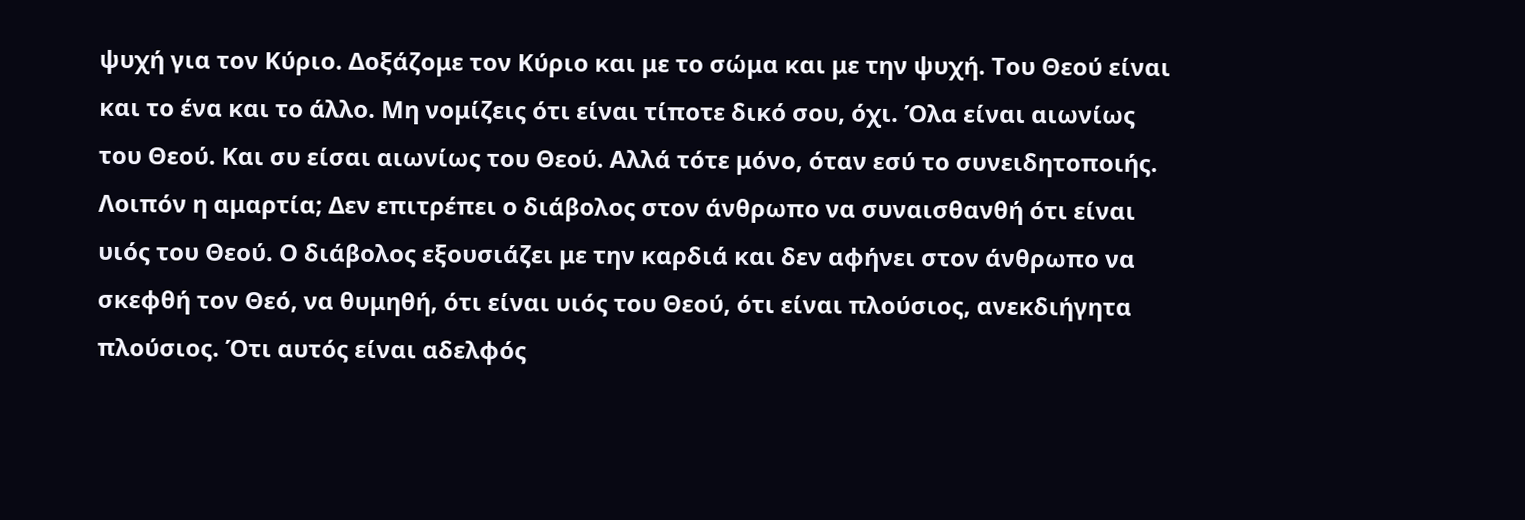ψυχή για τον Κύριο. Δοξάζομε τον Κύριο και με το σώμα και με την ψυχή. Του Θεού είναι και το ένα και το άλλο. Μη νομίζεις ότι είναι τίποτε δικό σου, όχι. Όλα είναι αιωνίως του Θεού. Και συ είσαι αιωνίως του Θεού. Αλλά τότε μόνο, όταν εσύ το συνειδητοποιής. Λοιπόν η αμαρτία; Δεν επιτρέπει ο διάβολος στον άνθρωπο να συναισθανθή ότι είναι υιός του Θεού. Ο διάβολος εξουσιάζει με την καρδιά και δεν αφήνει στον άνθρωπο να σκεφθή τον Θεό, να θυμηθή, ότι είναι υιός του Θεού, ότι είναι πλούσιος, ανεκδιήγητα πλούσιος. Ότι αυτός είναι αδελφός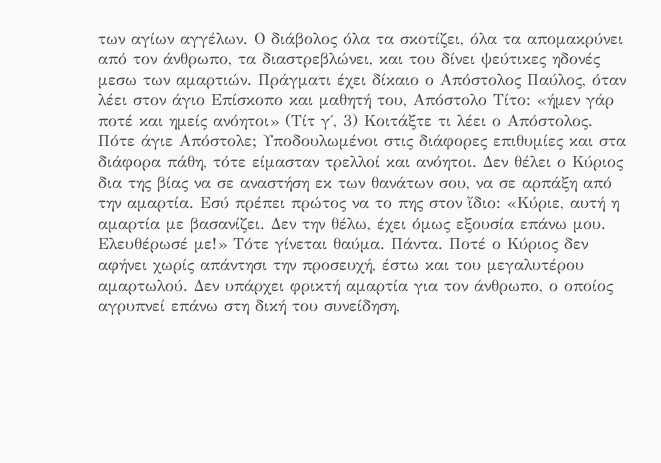των αγίων αγγέλων. Ο διάβολος όλα τα σκοτίζει, όλα τα απομακρύνει από τον άνθρωπο, τα διαστρεβλώνει, και του δίνει ψεύτικες ηδονές μεσω των αμαρτιών. Πράγματι έχει δίκαιο ο Απόστολος Παύλος, όταν λέει στον άγιο Επίσκοπο και μαθητή του, Απόστολο Τίτο: «ήμεν γάρ ποτέ και ημείς ανόητοι» (Τίτ γ΄, 3) Κοιτάξτε τι λέει ο Απόστολος. Πότε άγιε Απόστολε; Υποδουλωμένοι στις διάφορες επιθυμίες και στα διάφορα πάθη, τότε είμασταν τρελλοί και ανόητοι. Δεν θέλει ο Κύριος δια της βίας να σε αναστήση εκ των θανάτων σου, να σε αρπάξη από την αμαρτία. Εσύ πρέπει πρώτος να το πης στον ἴδιο: «Κύριε, αυτή η αμαρτία με βασανίζει. Δεν την θέλω, έχει όμως εξουσία επάνω μου. Ελευθέρωσέ με!» Τότε γίνεται θαύμα. Πάντα. Ποτέ ο Κύριος δεν αφήνει χωρίς απάντησι την προσευχή, έστω και του μεγαλυτέρου αμαρτωλού. Δεν υπάρχει φρικτή αμαρτία για τον άνθρωπο, ο οποίος αγρυπνεί επάνω στη δική του συνείδηση,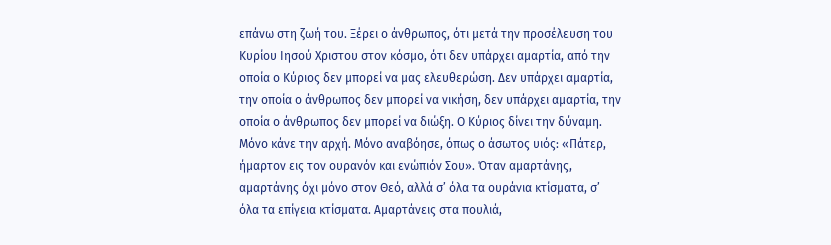επάνω στη ζωή του. Ξέρει ο άνθρωπος, ότι μετά την προσέλευση του Κυρίου Ιησού Χριστου στον κόσμο, ότι δεν υπάρχει αμαρτία, από την οποία ο Κύριος δεν μπορεί να μας ελευθερώση. Δεν υπάρχει αμαρτία, την οποία ο άνθρωπος δεν μπορεί να νικήση, δεν υπάρχει αμαρτία, την οποία ο άνθρωπος δεν μπορεί να διώξη. Ο Κύριος δίνει την δύναμη. Μόνο κάνε την αρχή. Μόνο αναβόησε, όπως ο άσωτος υιός: «Πάτερ, ήμαρτον εις τον ουρανόν και ενώπιόν Σου». Όταν αμαρτάνης, αμαρτάνης όχι μόνο στον Θεό, αλλά σ’ όλα τα ουράνια κτίσματα, σ’ όλα τα επίγεια κτίσματα. Αμαρτάνεις στα πουλιά,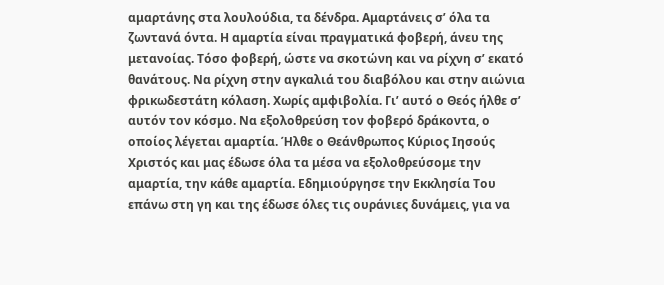αμαρτάνης στα λουλούδια, τα δένδρα. Αμαρτάνεις σ’ όλα τα ζωντανά όντα. Η αμαρτία είναι πραγματικά φοβερή, άνευ της μετανοίας. Τόσο φοβερή, ώστε να σκοτώνη και να ρίχνη σ’ εκατό θανάτους. Να ρίχνη στην αγκαλιά του διαβόλου και στην αιώνια φρικωδεστάτη κόλαση. Χωρίς αμφιβολία. Γι’ αυτό ο Θεός ήλθε σ’ αυτόν τον κόσμο. Να εξολοθρεύση τον φοβερό δράκοντα, ο οποίος λέγεται αμαρτία. Ήλθε ο Θεάνθρωπος Κύριος Ιησούς Χριστός και μας έδωσε όλα τα μέσα να εξολοθρεύσομε την αμαρτία, την κάθε αμαρτία. Εδημιούργησε την Εκκλησία Του επάνω στη γη και της έδωσε όλες τις ουράνιες δυνάμεις, για να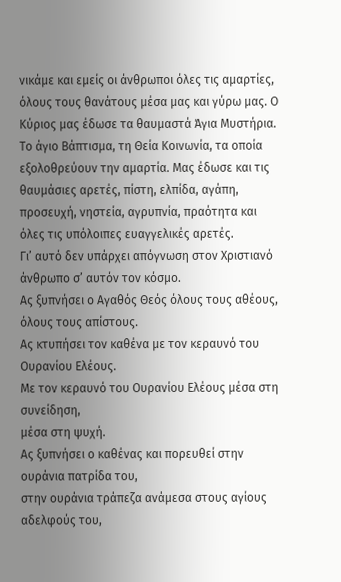νικάμε και εμείς οι άνθρωποι όλες τις αμαρτίες, όλους τους θανάτους μέσα μας και γύρω μας. Ο Κύριος μας έδωσε τα θαυμαστά Άγια Μυστήρια. Το άγιο Βάπτισμα, τη Θεία Κοινωνία, τα οποία εξολοθρεύουν την αμαρτία. Μας έδωσε και τις θαυμάσιες αρετές, πίστη, ελπίδα, αγάπη, προσευχή, νηστεία, αγρυπνία, πραότητα και όλες τις υπόλοιπες ευαγγελικές αρετές.
Γι’ αυτό δεν υπάρχει απόγνωση στον Χριστιανό άνθρωπο σ’ αυτόν τον κόσμο.
Ας ξυπνήσει ο Αγαθός Θεός όλους τους αθέους,
όλους τους απίστους.
Ας κτυπήσει τον καθένα με τον κεραυνό του Ουρανίου Ελέους.
Με τον κεραυνό του Ουρανίου Ελέους μέσα στη συνείδηση,
μέσα στη ψυχή.
Ας ξυπνήσει ο καθένας και πορευθεί στην ουράνια πατρίδα του,
στην ουράνια τράπεζα ανάμεσα στους αγίους αδελφούς του,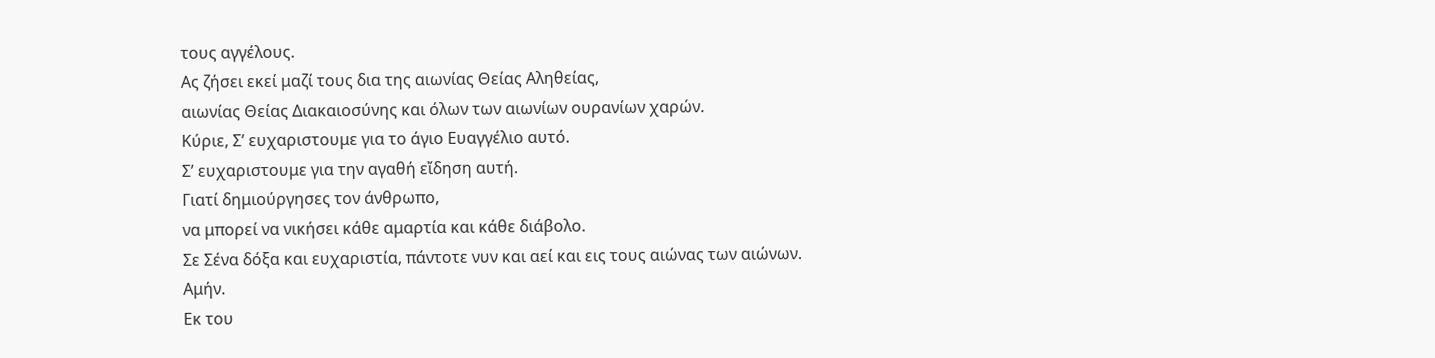τους αγγέλους.
Ας ζήσει εκεί μαζί τους δια της αιωνίας Θείας Αληθείας,
αιωνίας Θείας Διακαιοσύνης και όλων των αιωνίων ουρανίων χαρών.
Κύριε, Σ’ ευχαριστουμε για το άγιο Ευαγγέλιο αυτό.
Σ’ ευχαριστουμε για την αγαθή εἴδηση αυτή.
Γιατί δημιούργησες τον άνθρωπο,
να μπορεί να νικήσει κάθε αμαρτία και κάθε διάβολο.
Σε Σένα δόξα και ευχαριστία, πάντοτε νυν και αεί και εις τους αιώνας των αιώνων.
Αμήν.
Εκ του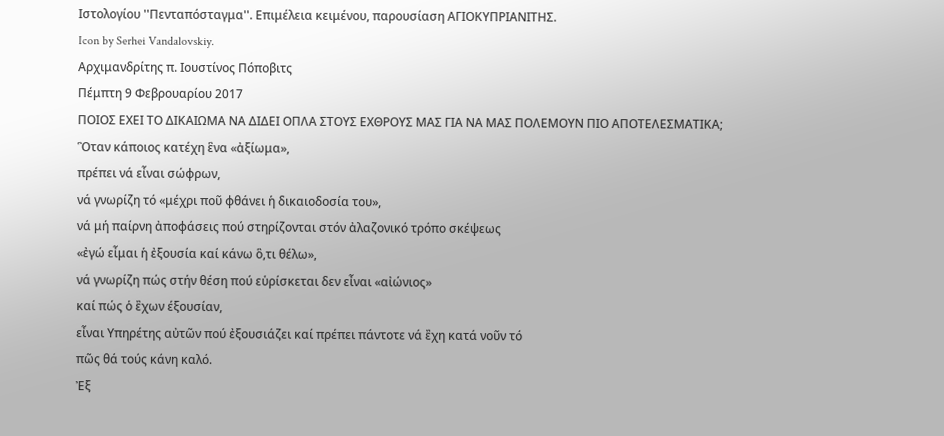Ιστολογίου ''Πενταπόσταγμα''. Επιμέλεια κειμένου, παρουσίαση ΑΓΙΟΚΥΠΡΙΑΝΙΤΗΣ.
Icon by Serhei Vandalovskiy.
Αρχιμανδρίτης π. Ιουστίνος Πόποβιτς
Πέμπτη 9 Φεβρουαρίου 2017
ΠΟΙΟΣ ΕΧΕΙ ΤΟ ΔΙΚΑΙΩΜΑ ΝΑ ΔΙΔΕΙ ΟΠΛΑ ΣΤΟΥΣ ΕΧΘΡΟΥΣ ΜΑΣ ΓΙΑ ΝΑ ΜΑΣ ΠΟΛΕΜΟΥΝ ΠΙΟ ΑΠΟΤΕΛΕΣΜΑΤΙΚΑ;
Ὃταν κάποιος κατέχη ἓνα «ἀξίωμα»,
πρέπει νά εἶναι σώφρων,
νά γνωρίζη τό «μέχρι ποῦ φθάνει ἡ δικαιοδοσία του»,
νά μή παίρνη ἀποφάσεις πού στηρίζονται στόν ἀλαζονικό τρόπο σκέψεως
«ἐγώ εἶμαι ἡ ἐξουσία καί κάνω ὃ,τι θέλω»,
νά γνωρίζη πώς στήν θέση πού εὑρίσκεται δεν εἶναι «αἰώνιος»
καί πώς ὁ ἒχων έξουσίαν,
εἶναι Υπηρέτης αὐτῶν πού ἐξουσιάζει καί πρέπει πάντοτε νά ἒχη κατά νοῦν τό
πῶς θά τούς κάνη καλό.
Ἐξ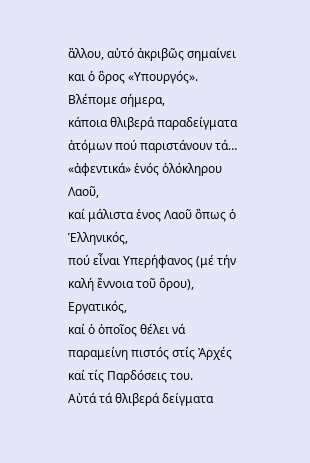ἂλλου, αὐτό ἀκριβῶς σημαίνει και ὁ ὃρος «Υπουργός».
Βλέπομε σήμερα,
κάποια θλιβερά παραδείγματα ἀτόμων πού παριστάνουν τά… «ἀφεντικά» ἑνός ὁλόκληρου Λαοῦ,
καί μάλιστα ἑνος Λαοῦ ὂπως ὁ Ἑλληνικός,
πού εἶναι Υπερήφανος (μέ τήν καλή ἒννοια τοῦ ὃρου), Εργατικός,
καί ὁ ὁποῖος θέλει νά παραμείνη πιστός στίς Ἀρχές καί τίς Παρδόσεις του.
Αὐτά τά θλιβερά δείγματα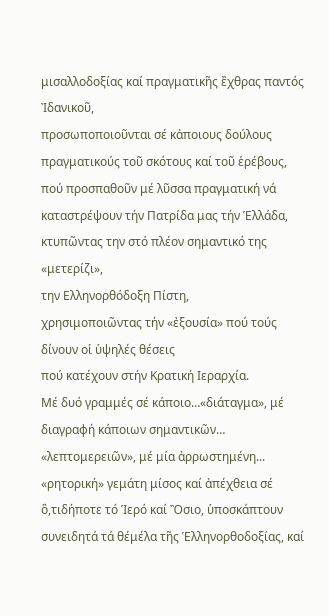μισαλλοδοξίας καί πραγματικῆς ἒχθρας παντός Ἰδανικοῦ,
προσωποποιoῦνται σέ κἀποιους δούλους πραγματικούς τοῦ σκότους καί τοῦ ἑρέβους,
πού προσπαθοῦν μέ λῦσσα πραγματική νά καταστρέψουν τήν Πατρίδα μας τήν Ἑλλάδα,
κτυπῶντας την στό πλέον σημαντικό της «μετερίζι»,
την Ελληνορθόδοξη Πίστη,
χρησιμοποιῶντας τήν «ἐξουσία» πού τούς δίνουν οἱ ὑψηλές θέσεις
πού κατέχουν στήν Κρατική Ιεραρχία.
Μέ δυό γραμμές σέ κάποιο…«διάταγμα», μέ διαγραφή κάποιων σημαντικῶν… «λεπτομερειῶν», μέ μία ἀρρωστημένη... «ρητορική» γεμάτη μίσος καί ἀπέχθεια σέ ὃ,τιδήποτε τό Ἱερό καί Ὂσιο, ὑποσκάπτουν συνειδητά τά θέμέλα τῆς Ἑλληνορθοδοξίας, καί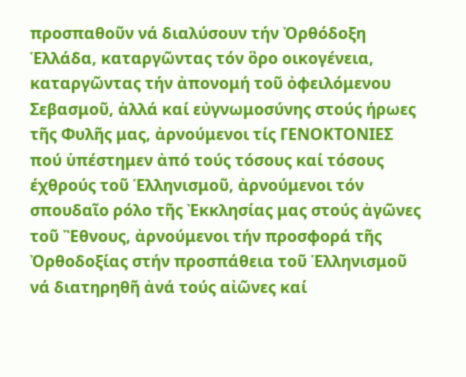προσπαθοῦν νά διαλύσουν τήν Ὀρθόδοξη Ἑλλάδα, καταργῶντας τόν ὃρο οικογένεια, καταργῶντας τήν ἀπονομή τοῦ ὀφειλόμενου Σεβασμοῦ, ἀλλά καί εὐγνωμοσύνης στούς ήρωες τῆς Φυλῆς μας, ἀρνούμενοι τίς ΓΕΝΟΚΤΟΝΙΕΣ πού ὑπέστημεν ἀπό τούς τόσους καί τόσους έχθρούς τοῦ Ἑλληνισμοῦ, ἀρνούμενοι τόν σπουδαῖο ρόλο τῆς Ἐκκλησίας μας στούς ἀγῶνες τοῦ Ἒθνους, ἀρνούμενοι τήν προσφορά τῆς Ὀρθοδοξίας στήν προσπάθεια τοῦ Ἑλληνισμοῦ νά διατηρηθῆ ἀνά τούς αἰῶνες καί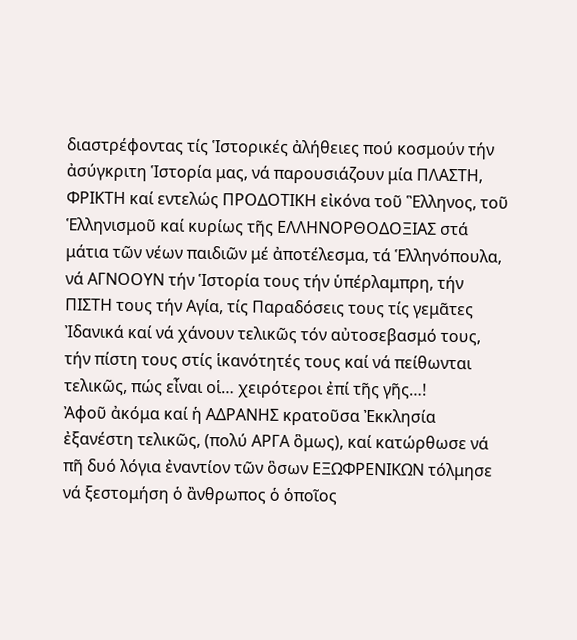διαστρέφοντας τίς Ἱστορικές ἀλήθειες πού κοσμούν τήν ἀσύγκριτη Ἱστορία μας, νά παρουσιάζουν μία ΠΛΑΣΤΗ, ΦΡΙΚΤΗ καί εντελώς ΠΡΟΔΟΤΙΚΗ εἰκόνα τοῦ Ἓλληνος, τοῦ Ἑλληνισμοῦ καί κυρίως τῆς ΕΛΛΗΝΟΡΘΟΔΟΞΙΑΣ στά μάτια τῶν νέων παιδιῶν μέ ἀποτέλεσμα, τά Ἑλληνόπουλα, νά ΑΓΝΟΟΥΝ τήν Ἱστορία τους τήν ὑπέρλαμπρη, τήν ΠΙΣΤΗ τους τήν Αγία, τίς Παραδόσεις τους τίς γεμᾶτες Ἰδανικά καί νά χάνουν τελικῶς τόν αὐτοσεβασμό τους, τήν πίστη τους στίς ἱκανότητές τους καί νά πείθωνται τελικῶς, πώς εἶναι οἱ… χειρότεροι ἐπί τῆς γῆς…!
Ἀφοῦ ἀκόμα καί ἡ ΑΔΡΑΝΗΣ κρατοῦσα Ἐκκλησία ἐξανέστη τελικῶς, (πολύ ΑΡΓΑ ὃμως), καί κατώρθωσε νά πῆ δυό λόγια ἐναντίον τῶν ὃσων ΕΞΩΦΡΕΝΙΚΩΝ τόλμησε νά ξεστομήση ὁ ἂνθρωπος ὁ ὁποῖος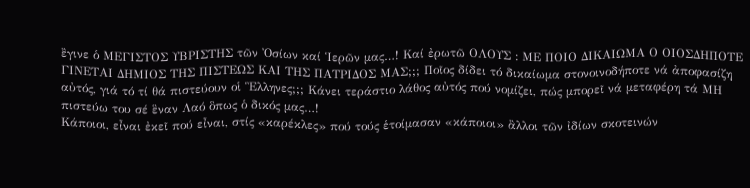ἒγινε ὁ ΜΕΓΙΣΤΟΣ ΥΒΡΙΣΤΗΣ τῶν Ὀσίων καί Ἱερῶν μας…! Καί ἐρωτῶ ΟΛΟΥΣ : ΜΕ ΠΟΙΟ ΔΙΚΑΙΩΜΑ Ο ΟΙΟΣΔΗΠΟΤΕ ΓΙΝΕΤΑΙ ΔΗΜΙΟΣ ΤΗΣ ΠΙΣΤΕΩΣ ΚΑΙ ΤΗΣ ΠΑΤΡΙΔΟΣ ΜΑΣ;;; Ποῖος δίδει τό δικαίωμα στονοινοδήποτε νά ἀποφασίζη αὐτός, γιά τό τί θά πιστεύουν οἱ Ἓλληνες;;; Κάνει τεράστιο λάθος αὐτός πού νομίζει, πώς μπορεῖ νά μεταφέρη τά ΜΗ πιστεύω του σέ ἓναν Λαό ὃπως ὁ δικός μας…!
Κάποιοι, εἶναι ἐκεῖ πού εἶναι, στίς «καρέκλες» πού τούς ἑτοίμασαν «κάποιοι» ἂλλοι τῶν ἰδίων σκοτεινών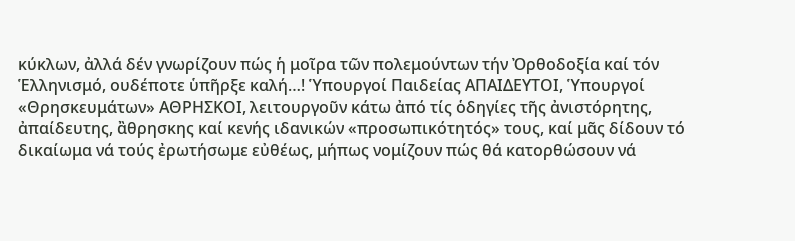κύκλων, ἀλλά δέν γνωρίζουν πώς ἡ μοῖρα τῶν πολεμούντων τήν Ὀρθοδοξία καί τόν Ἑλληνισμό, ουδέποτε ὑπῆρξε καλή…! Ὑπουργοί Παιδείας ΑΠΑΙΔΕΥΤΟΙ, Ὑπουργοί «Θρησκευμάτων» ΑΘΡΗΣΚΟΙ, λειτουργοῦν κάτω ἀπό τίς ὁδηγίες τῆς ἀνιστόρητης, ἀπαίδευτης, ἂθρησκης καί κενής ιδανικών «προσωπικότητός» τους, καί μᾶς δίδουν τό δικαίωμα νά τούς ἐρωτήσωμε εὐθέως, μήπως νομίζουν πώς θά κατορθώσουν νά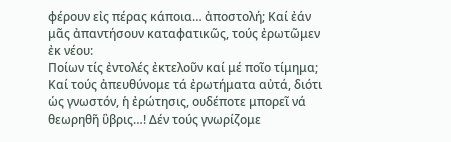φέρουν εἰς πέρας κάποια… ἀποστολή; Καί ἐάν μᾶς ἀπαντήσουν καταφατικῶς, τούς ἐρωτῶμεν ἐκ νέου:
Ποίων τίς ἐντολές ἐκτελοῦν καί μέ ποῖο τίμημα; Καί τούς ἀπευθύνομε τά ἐρωτήματα αὐτά, διότι ὡς γνωστόν, ἡ ἐρώτησις, ουδέποτε μπορεῖ νά θεωρηθῆ ὓβρις…! Δέν τούς γνωρίζομε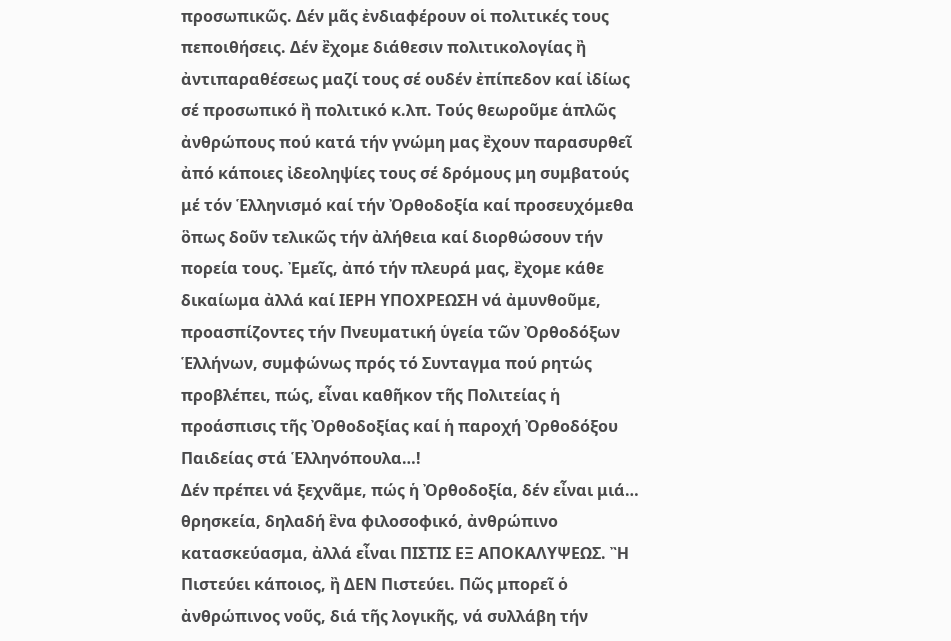προσωπικῶς. Δέν μᾶς ἐνδιαφέρουν οἱ πολιτικές τους πεποιθήσεις. Δέν ἒχομε διάθεσιν πολιτικολογίας ἢ ἀντιπαραθέσεως μαζί τους σέ ουδέν ἐπίπεδον καί ἰδίως σέ προσωπικό ἢ πολιτικό κ.λπ. Τούς θεωροῦμε ἁπλῶς ἀνθρώπους πού κατά τήν γνώμη μας ἒχουν παρασυρθεῖ ἀπό κάποιες ἰδεοληψίες τους σέ δρόμους μη συμβατούς μέ τόν Ἑλληνισμό καί τήν Ὀρθοδοξία καί προσευχόμεθα ὃπως δοῦν τελικῶς τήν ἀλήθεια καί διορθώσουν τήν πορεία τους. Ἐμεῖς, ἀπό τήν πλευρά μας, ἒχομε κάθε δικαίωμα ἀλλά καί ΙΕΡΗ ΥΠΟΧΡΕΩΣΗ νά ἀμυνθοῦμε, προασπίζοντες τήν Πνευματική ὑγεία τῶν Ὀρθοδόξων Ἑλλήνων, συμφώνως πρός τό Συνταγμα πού ρητώς προβλέπει, πώς, εἶναι καθῆκον τῆς Πολιτείας ἡ προάσπισις τῆς Ὀρθοδοξίας καί ἡ παροχή Ὀρθοδόξου Παιδείας στά Ἑλληνόπουλα…!
Δέν πρέπει νά ξεχνᾶμε, πώς ἡ Ὀρθοδοξία, δέν εἶναι μιά… θρησκεία, δηλαδή ἓνα φιλοσοφικό, ἀνθρώπινο κατασκεύασμα, ἀλλά εἶναι ΠΙΣΤΙΣ ΕΞ ΑΠΟΚΑΛΥΨΕΩΣ. Ἢ Πιστεύει κάποιος, ἢ ΔΕΝ Πιστεύει. Πῶς μπορεῖ ὁ ἀνθρώπινος νοῦς, διά τῆς λογικῆς, νά συλλάβη τήν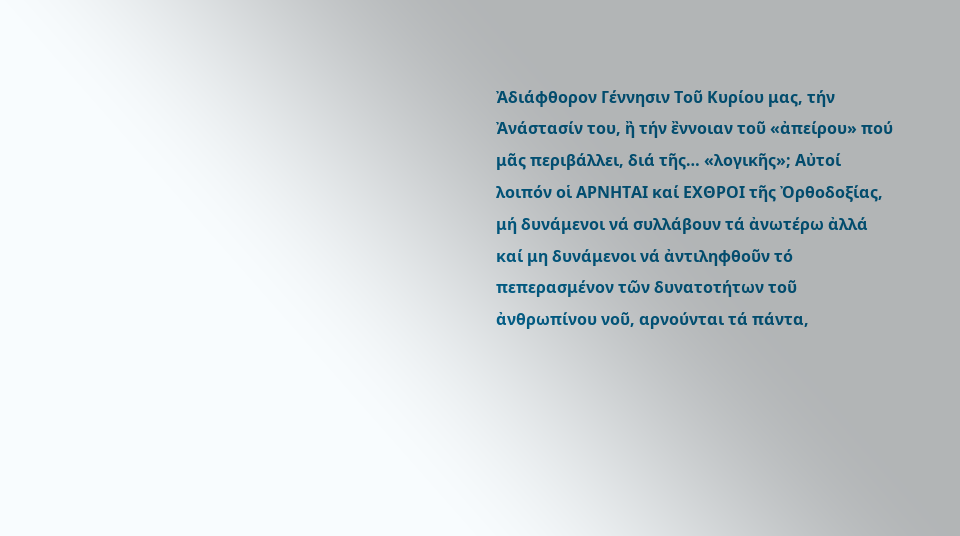Ἀδιάφθορον Γέννησιν Τοῦ Κυρίου μας, τήν Ἀνάστασίν του, ἢ τήν ἒννοιαν τοῦ «ἀπείρου» πού μᾶς περιβάλλει, διά τῆς… «λογικῆς»; Αὐτοί λοιπόν οἱ ΑΡΝΗΤΑΙ καί ΕΧΘΡΟΙ τῆς Ὀρθοδοξίας, μή δυνάμενοι νά συλλάβουν τά ἀνωτέρω ἀλλά καί μη δυνάμενοι νά ἀντιληφθοῦν τό πεπερασμένον τῶν δυνατοτήτων τοῦ ἀνθρωπίνου νοῦ, αρνούνται τά πάντα,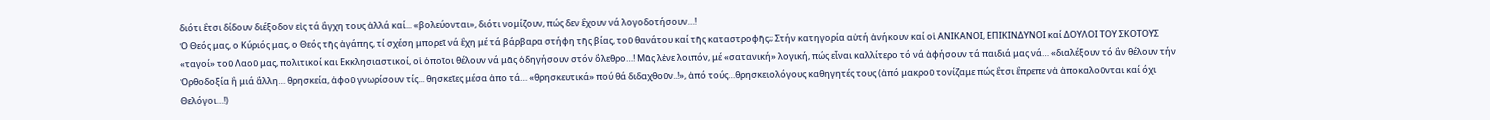διότι ἒτσι δίδουν διέξοδον εἰς τά ἂγχη τους ἀλλά καί... «βολεύονται», διότι νομίζουν, πώς δεν ἒχουν νά λογοδοτήσουν…!
Ὁ Θεός μας, ο Κύριός μας, ο Θεός τῆς ἀγάπης, τί σχέση μπορεῖ νά ἒχη μέ τά βάρβαρα στήφη τῆς βίας, τοῦ θανάτου καί τῆς καταστροφῆς;; Στήν κατηγορία αὐτή ἀνήκουν καί οἱ ΑΝΙΚΑΝΟΙ, ΕΠΙΚΙΝΔΥΝΟΙ καί ΔΟΥΛΟΙ ΤΟΥ ΣΚΟΤΟΥΣ «ταγοί» τοῦ Λαοῦ μας, πολιτικοί και Εκκλησιαστικοί, οἱ ὁποῖοι θέλουν νά μᾶς ὁδηγήσουν στόν ὂλεθρο…! Μᾶς λἐνε λοιπόν, μέ «σατανική» λογική, πώς εἶναι καλλίτερο τό νά ἀφήσουν τά παιδιά μας νά… «διαλέξουν τό ἂν θέλουν τήν Ὀρθοδοξία ἢ μιά ἂλλη… θρησκεία, ἀφοῦ γνωρίσουν τίς... θησκεῖες μέσα ἀπο τά… «θρησκευτικά» πού θά διδαχθοῦν..!», ἀπό τούς…θρησκειολόγους καθηγητές τους (ἀπό μακροῦ τονίζαμε πώς ἒτσι ἒπρεπε νἀ ἀποκαλοῦνται καί όχι Θελόγοι…!)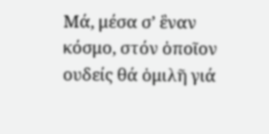Μά, μέσα σ’ ἓναν κόσμο, στόν ὁποῖον ουδείς θά ὁμιλῆ γιά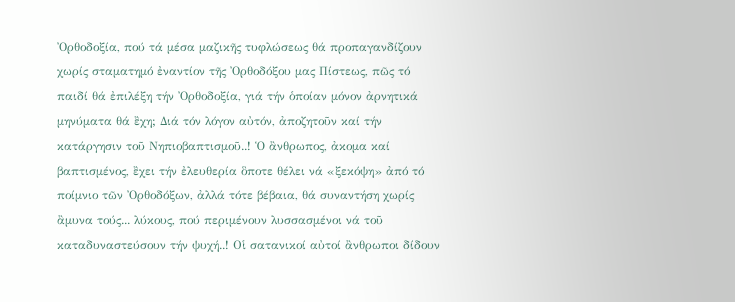Ὀρθοδοξία, πού τά μέσα μαζικῆς τυφλώσεως θά προπαγανδίζουν χωρίς σταματημό ἐναντίον τῆς Ὀρθοδόξου μας Πίστεως, πῶς τό παιδί θά ἐπιλέξη τήν Ὀρθοδοξία, γιά τήν ὁποίαν μόνον ἀρνητικά μηνύματα θά ἒχη; Διά τόν λόγον αὐτόν, ἀποζητοῦν καί τήν κατάργησιν τοῦ Νηπιοβαπτισμοῦ..! Ὁ ἂνθρωπος, ἀκομα καί βαπτισμένος, ἒχει τήν ἐλευθερία ὃποτε θέλει νά «ξεκόψη» ἀπό τό ποίμνιο τῶν Ὀρθοδόξων, ἀλλά τότε βέβαια, θά συναντήση χωρίς ἂμυνα τούς... λύκους, πού περιμένουν λυσσασμένοι νά τοῦ καταδυναστεύσουν τήν ψυχή..! Οἱ σατανικοί αὐτοί ἂνθρωποι δίδουν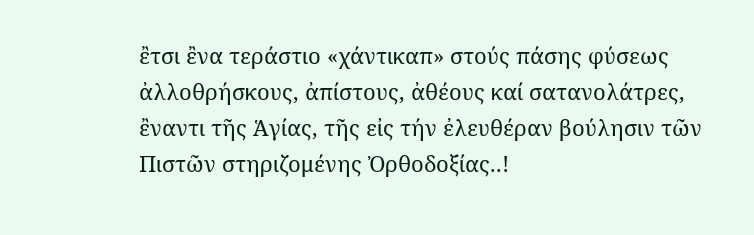ἒτσι ἒνα τεράστιο «χάντικαπ» στούς πάσης φύσεως ἀλλοθρήσκους, ἀπίστους, ἀθέους καί σατανολάτρες, ἒναντι τῆς Ἁγίας, τῆς εἰς τήν ἐλευθέραν βούλησιν τῶν Πιστῶν στηριζομένης Ὀρθοδοξίας..!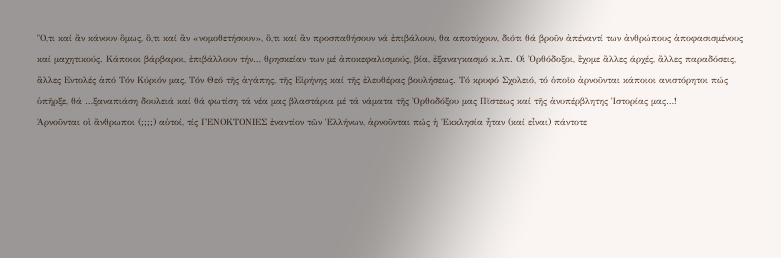Ὃ,τι καί ἂν κάνουν ὃμως, ὃ,τι καί ἂν «νομοθετήσουν», ὃ,τι καί ἂν προσπαθήσουν νά ἐπιβάλουν, θα αποτύχουν, διότι θά βροῦν ἀπέναντί των ἀνθρώπους ἀποφασισμένους καί μαχητικούς. Κάποιοι βάρβαροι, ἐπιβάλλουν τήν… θρησκείαν των μέ ἀποκεφαλισμούς, βία, ἐξαναγκασμό κ.λπ. Οἱ Ὀρθόδοξοι, ἒχομε ἂλλες άρχές, ἂλλες παραδόσεις, ἂλλες Εντολές ἀπό Τόν Κύριόν μας, Τόν Θεό τῆς ἀγάπης, τῆς Εἰρήνης καί τῆς ἐλευθέρας βουλήσεως. Τό κρυφό Σχολειό, τό ὁποῖο ἀρνοῦνται κάποιοι ανιστόρητοι πώς ὑπῆρξε, θά …ξαναπιάση δουλειά καί θά φωτίση τά νέα μας βλαστάρια μέ τά νάματα τῆς Ὀρθοδόξου μας Πϊστεως καί τῆς ἀνυπέρβλητης Ἱστορίας μας…!
Ἀρνοῦνται οἱ ἂνθρωποι (;;;;) αὐτοί, τίς ΓΕΝΟΚΤΟΝΙΕΣ ἐναντίον τῶν Ἑλλήνων, ἀρνοῦνται πώς ἡ Ἐκκλησία ἦταν (καί εἶναι) πάντοτε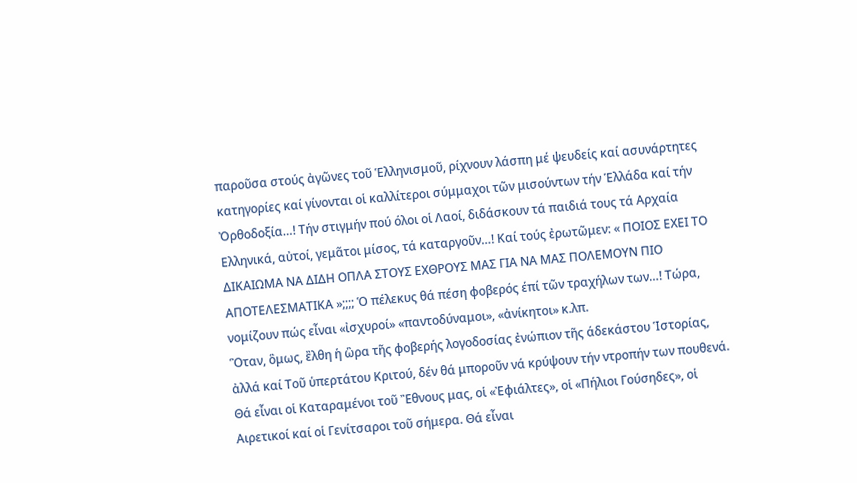παροῦσα στούς ἀγῶνες τοῦ Ἑλληνισμοῦ, ρίχνουν λάσπη μέ ψευδείς καί ασυνάρτητες κατηγορίες καί γίνονται οἱ καλλίτεροι σύμμαχοι τῶν μισούντων τήν Ἑλλάδα καί τήν Ὀρθοδοξία…! Τήν στιγμήν πού όλοι οἱ Λαοί, διδάσκουν τά παιδιά τους τά Αρχαία Ελληνικά, αὐτοί, γεμᾶτοι μίσος, τά καταργοῦν…! Καί τούς ἐρωτῶμεν: « ΠΟΙΟΣ ΕΧΕΙ ΤΟ ΔΙΚΑΙΩΜΑ ΝΑ ΔΙΔΗ ΟΠΛΑ ΣΤΟΥΣ ΕΧΘΡΟΥΣ ΜΑΣ ΓΙΑ ΝΑ ΜΑΣ ΠΟΛΕΜΟΥΝ ΠΙΟ ΑΠΟΤΕΛΕΣΜΑΤΙΚΑ »;;;; Ὁ πέλεκυς θά πέση φοβερός έπί τῶν τραχήλων των…! Τώρα, νομίζουν πώς εἶναι «ἰσχυροί» «παντοδύναμοι», «ἀνίκητοι» κ.λπ.
Ὃταν, ὃμως, ἒλθη ἡ ὣρα τῆς φοβερής λογοδοσίας ἐνώπιον τῆς άδεκάστου Ἱστορίας, ἀλλά καί Τοῦ ὑπερτάτου Κριτού, δέν θά μποροῦν νά κρύψουν τήν ντροπήν των πουθενά. Θά εἶναι οἱ Καταραμένοι τοῦ Ἒθνους μας, οἱ «Ἐφιάλτες», οἱ «Πήλιοι Γούσηδες», οἱ Αιρετικοί καί οἱ Γενίτσαροι τοῦ σήμερα. Θά εἶναι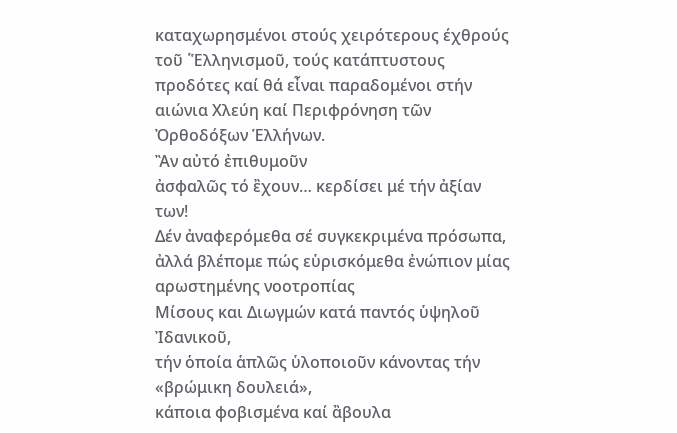καταχωρησμένοι στούς χειρότερους έχθρούς τοῦ ῾Ἑλληνισμοῦ, τούς κατάπτυστους προδότες καί θά εἶναι παραδομένοι στήν αιώνια Χλεύη καί Περιφρόνηση τῶν Ὀρθοδόξων Ἑλλήνων.
Ἂν αὐτό ἐπιθυμοῦν
ἀσφαλῶς τό ἒχουν… κερδίσει μέ τήν ἀξίαν των!
Δέν ἀναφερόμεθα σέ συγκεκριμένα πρόσωπα,
ἀλλά βλέπομε πώς εὑρισκόμεθα ἐνώπιον μίας αρωστημένης νοοτροπίας
Μίσους και Διωγμών κατά παντός ὑψηλοῦ Ἰδανικοῦ,
τήν ὁποία ἁπλῶς ὑλοποιοῦν κάνοντας τήν «βρώμικη δουλειά»,
κάποια φοβισμένα καί ἂβουλα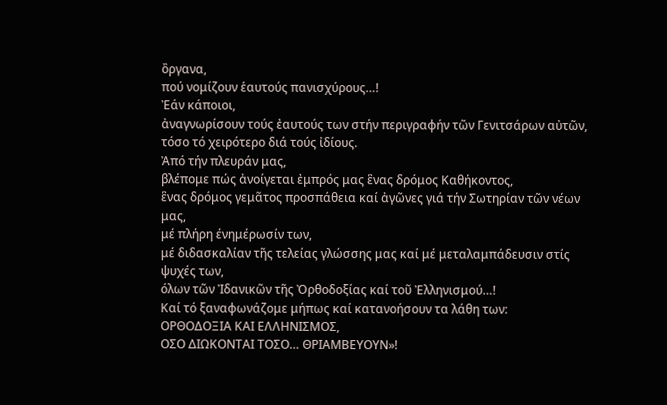ὂργανα,
πού νομίζουν ἑαυτούς πανισχύρους…!
Ἐάν κάποιοι,
ἀναγνωρίσουν τούς ἐαυτούς των στήν περιγραφήν τῶν Γενιτσάρων αὐτῶν,
τόσο τό χειρότερο διά τούς ἰδίους.
Ἀπό τήν πλευράν μας,
βλέπομε πώς ἀνοίγεται ἐμπρός μας ἓνας δρόμος Καθήκοντος,
ἓνας δρόμος γεμᾶτος προσπάθεια καί ἀγῶνες γιά τήν Σωτηρίαν τῶν νέων μας,
μέ πλήρη ένημέρωσίν των,
μέ διδασκαλίαν τῆς τελείας γλώσσης μας καί μέ μεταλαμπάδευσιν στίς ψυχές των,
όλων τῶν Ἰδανικῶν τῆς Ὀρθοδοξίας καί τοῦ Ἐλληνισμού…!
Καί τό ξαναφωνάζομε μήπως καί κατανοήσουν τα λάθη των:
ΟΡΘΟΔΟΞΙΑ ΚΑΙ ΕΛΛΗΝΙΣΜΟΣ,
ΟΣΟ ΔΙΩΚΟΝΤΑΙ ΤΟΣΟ… ΘΡΙΑΜΒΕΥΟΥΝ»!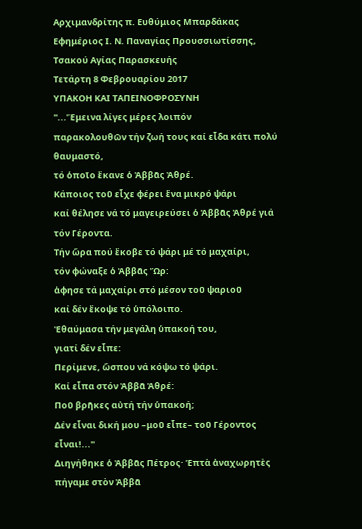Αρχιμανδρίτης π. Ευθύμιος Μπαρδάκας
Εφημέριος Ι. Ν. Παναγίας Προυσσιωτίσσης, Τσακού Αγίας Παρασκευής
Τετάρτη 8 Φεβρουαρίου 2017
ΥΠΑΚΟΗ ΚΑΙ ΤΑΠΕΙΝΟΦΡΟΣΥΝΗ
''...Ἔμεινα λίγες μέρες λοιπόν
παρακολουθῶν τήν ζωή τους καί εἶδα κάτι πολύ θαυμαστό,
τό ὁποῖο ἔκανε ὁ Ἀββᾶς Ἀθρέ.
Κάποιος τοῦ εἶχε φέρει ἕνα μικρό ψάρι
καί θέλησε νά τό μαγειρεύσει ὁ Ἀββᾶς Ἀθρέ γιά τόν Γέροντα.
Τήν ὥρα πού ἔκοβε τό ψάρι μέ τό μαχαίρι,
τόν φώναξε ὁ Ἀββᾶς Ὤρ:
ἀφησε τά μαχαίρι στό μέσον τοῦ ψαριοῦ
καί δέν ἔκοψε τό ὑπόλοιπο.
Ἐθαύμασα τήν μεγάλη ὑπακοή του,
γιατί δέν εἶπε:
Περίμενε, ὥσπου νά κόψω τό ψάρι.
Καί εἶπα στόν Ἀββᾶ Ἀθρέ:
Ποῦ βρῆκες αὐτή τήν ὑπακοή;
Δέν εἶναι δική μου –μοῦ εἶπε– τοῦ Γέροντος εἶναι!...''
Διηγήθηκε ὁ Ἀββᾶς Πέτρος· Ἑπτὰ ἀναχωρητὲς πήγαμε στὸν Ἀββᾶ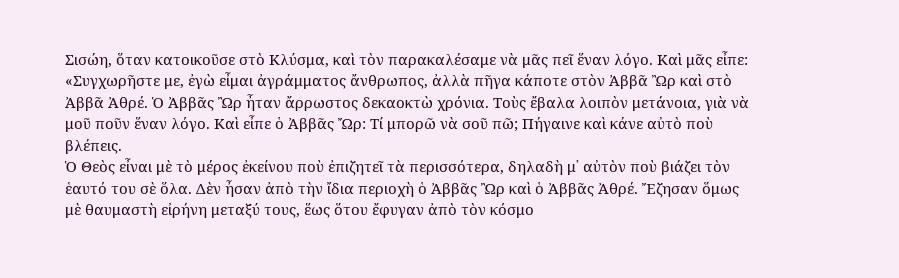Σισώη, ὅταν κατοικοῦσε στὸ Κλύσμα, καὶ τὸν παρακαλέσαμε νὰ μᾶς πεῖ ἕναν λόγο. Καὶ μᾶς εἶπε: «Συγχωρῆστε με, ἐγὼ εἶμαι ἀγράμματος ἄνθρωπος, ἀλλὰ πῆγα κάποτε στὸν Ἀββᾶ Ὢρ καὶ στὸ Ἀββᾶ Ἀθρέ. Ὁ Ἀββᾶς Ὢρ ἦταν ἄρρωστος δεκαοκτὼ χρόνια. Τοὺς ἔβαλα λοιπὸν μετάνοια, γιὰ νὰ μοῦ ποῦν ἕναν λόγο. Καὶ εἶπε ὁ Ἀββᾶς Ὤρ: Τί μπορῶ νὰ σοῦ πῶ; Πήγαινε καὶ κάνε αὐτὸ ποὺ βλέπεις.
Ὁ Θεὸς εἶναι μὲ τὸ μέρος ἐκείνου ποὺ ἐπιζητεῖ τὰ περισσότερα, δηλαδὴ μ᾿ αὐτὸν ποὺ βιάζει τὸν ἑαυτό του σὲ ὅλα. Δὲν ἦσαν ἀπὸ τὴν ἴδια περιοχὴ ὁ Ἀββᾶς Ὢρ καὶ ὁ Ἀββᾶς Ἀθρέ. Ἔζησαν ὅμως μὲ θαυμαστὴ εἰρήνη μεταξύ τους, ἕως ὅτου ἔφυγαν ἀπὸ τὸν κόσμο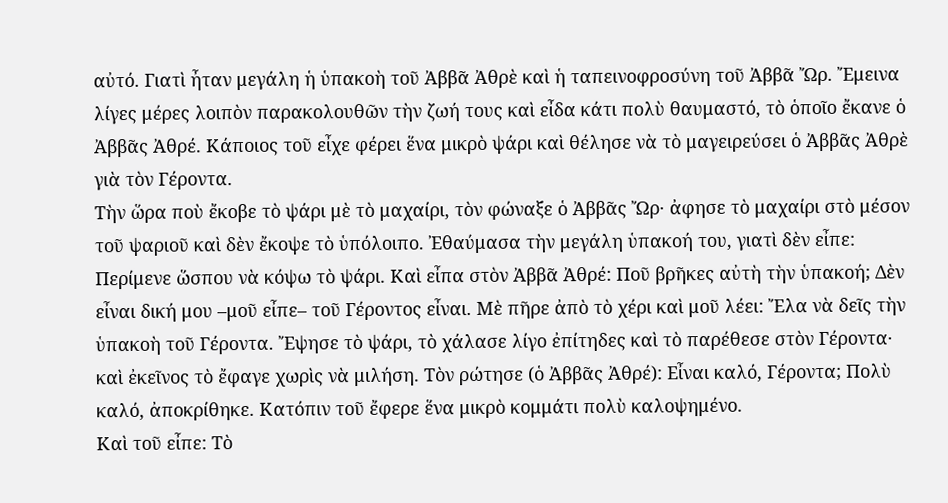αὐτό. Γιατὶ ἦταν μεγάλη ἡ ὑπακοὴ τοῦ Ἀββᾶ Ἀθρὲ καὶ ἡ ταπεινοφροσύνη τοῦ Ἀββᾶ Ὤρ. Ἔμεινα λίγες μέρες λοιπὸν παρακολουθῶν τὴν ζωή τους καὶ εἶδα κάτι πολὺ θαυμαστό, τὸ ὁποῖο ἔκανε ὁ Ἀββᾶς Ἀθρέ. Κάποιος τοῦ εἶχε φέρει ἕνα μικρὸ ψάρι καὶ θέλησε νὰ τὸ μαγειρεύσει ὁ Ἀββᾶς Ἀθρὲ γιὰ τὸν Γέροντα.
Τὴν ὥρα ποὺ ἔκοβε τὸ ψάρι μὲ τὸ μαχαίρι, τὸν φώναξε ὁ Ἀββᾶς Ὤρ· ἀφησε τὸ μαχαίρι στὸ μέσον τοῦ ψαριοῦ καὶ δὲν ἔκοψε τὸ ὑπόλοιπο. Ἐθαύμασα τὴν μεγάλη ὑπακοή του, γιατὶ δὲν εἶπε: Περίμενε ὥσπου νὰ κόψω τὸ ψάρι. Καὶ εἶπα στὸν Ἀββᾶ Ἀθρέ: Ποῦ βρῆκες αὐτὴ τὴν ὑπακοή; Δὲν εἶναι δική μου –μοῦ εἶπε– τοῦ Γέροντος εἶναι. Μὲ πῆρε ἀπὸ τὸ χέρι καὶ μοῦ λέει: Ἔλα νὰ δεῖς τὴν ὑπακοὴ τοῦ Γέροντα. Ἔψησε τὸ ψάρι, τὸ χάλασε λίγο ἐπίτηδες καὶ τὸ παρέθεσε στὸν Γέροντα· καὶ ἐκεῖνος τὸ ἔφαγε χωρὶς νὰ μιλήση. Τὸν ρώτησε (ὁ Ἀββᾶς Ἀθρέ): Εἶναι καλό, Γέροντα; Πολὺ καλό, ἀποκρίθηκε. Κατόπιν τοῦ ἔφερε ἕνα μικρὸ κομμάτι πολὺ καλοψημένο.
Καὶ τοῦ εἶπε: Τὸ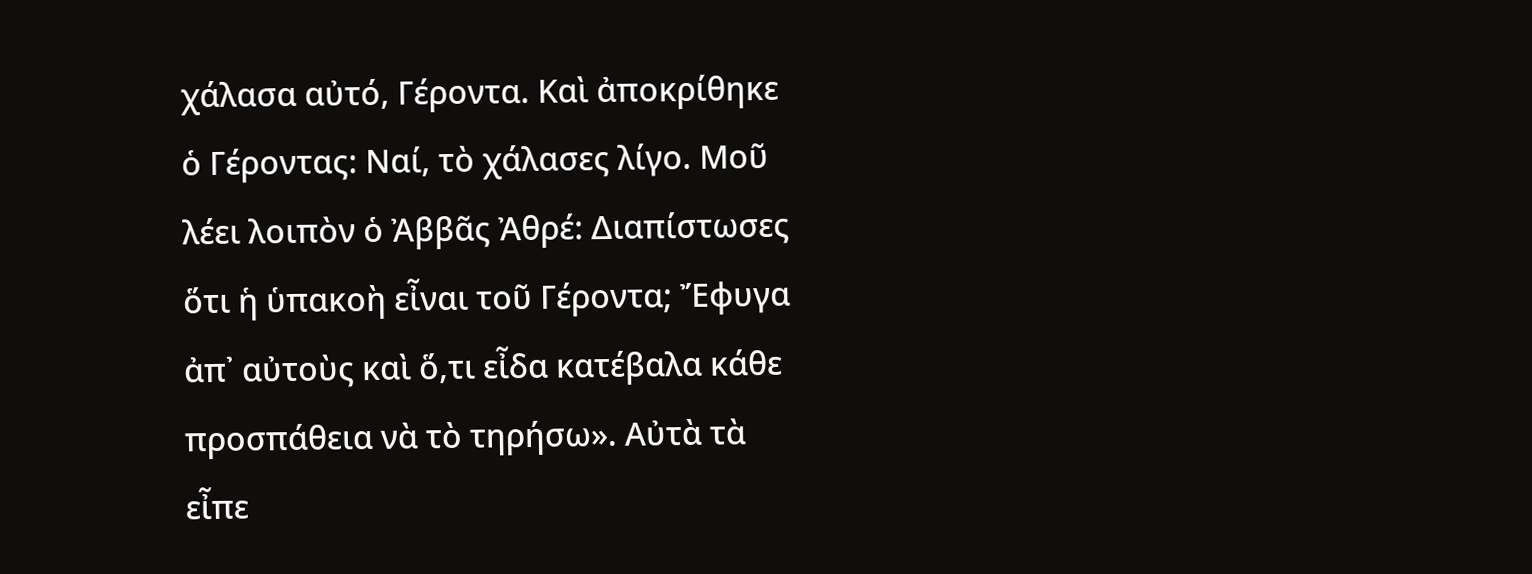χάλασα αὐτό, Γέροντα. Καὶ ἀποκρίθηκε ὁ Γέροντας: Ναί, τὸ χάλασες λίγο. Μοῦ λέει λοιπὸν ὁ Ἀββᾶς Ἀθρέ: Διαπίστωσες ὅτι ἡ ὑπακοὴ εἶναι τοῦ Γέροντα; Ἔφυγα ἀπ᾿ αὐτοὺς καὶ ὅ,τι εἶδα κατέβαλα κάθε προσπάθεια νὰ τὸ τηρήσω». Αὐτὰ τὰ εἶπε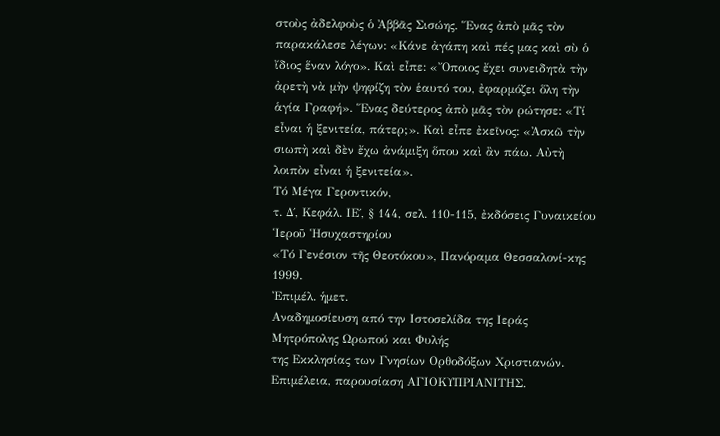στοὺς ἀδελφοὺς ὁ Ἀββᾶς Σισώης. Ἕνας ἀπὸ μᾶς τὸν παρακάλεσε λέγων: «Κάνε ἀγάπη καὶ πές μας καὶ σὺ ὁ ἴδιος ἕναν λόγο». Καὶ εἶπε: «Ὄποιος ἔχει συνειδητὰ τὴν ἀρετὴ νὰ μὴν ψηφίζη τὸν ἑαυτό του, ἐφαρμόζει ὅλη τὴν ἁγία Γραφή». Ἕνας δεύτερος ἀπὸ μᾶς τὸν ρώτησε: «Τί εἶναι ἡ ξενιτεία, πάτερ;». Καὶ εἶπε ἐκεῖνος: «Ἀσκῶ τὴν σιωπὴ καὶ δὲν ἔχω ἀνάμιξη ὅπου καὶ ἂν πάω. Αὐτὴ λοιπὸν εἶναι ἡ ξενιτεία».
Τό Μέγα Γεροντικόν,
τ. Δ΄, Κεφάλ. ΙΕ΄, § 144, σελ. 110-115, ἐκδόσεις Γυναικείου Ἱεροῦ Ἡσυχαστηρίου
«Τό Γενέσιον τῆς Θεοτόκου», Πανόραμα Θεσσαλονί-κης 1999.
Ἐπιμέλ. ἡμετ.
Αναδημοσίευση από την Ιστοσελίδα της Ιεράς Μητρόπολης Ωρωπού και Φυλής
της Εκκλησίας των Γνησίων Ορθοδόξων Χριστιανών.
Επιμέλεια, παρουσίαση ΑΓΙΟΚΥΠΡΙΑΝΙΤΗΣ.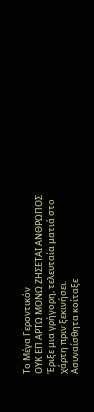Το Μέγα Γεροντικόν
ΟΥΚ ΕΠ ΑΡΤΩ ΜΟΝΩ ΖΗΣΕΤΑΙ ΑΝΘΡΩΠΟΣ
Έριξε μια γρήγορη, τελευταία ματιά στο χάρτη πριν ξεκινήσει.
Ασυναίσθητα κοίταξε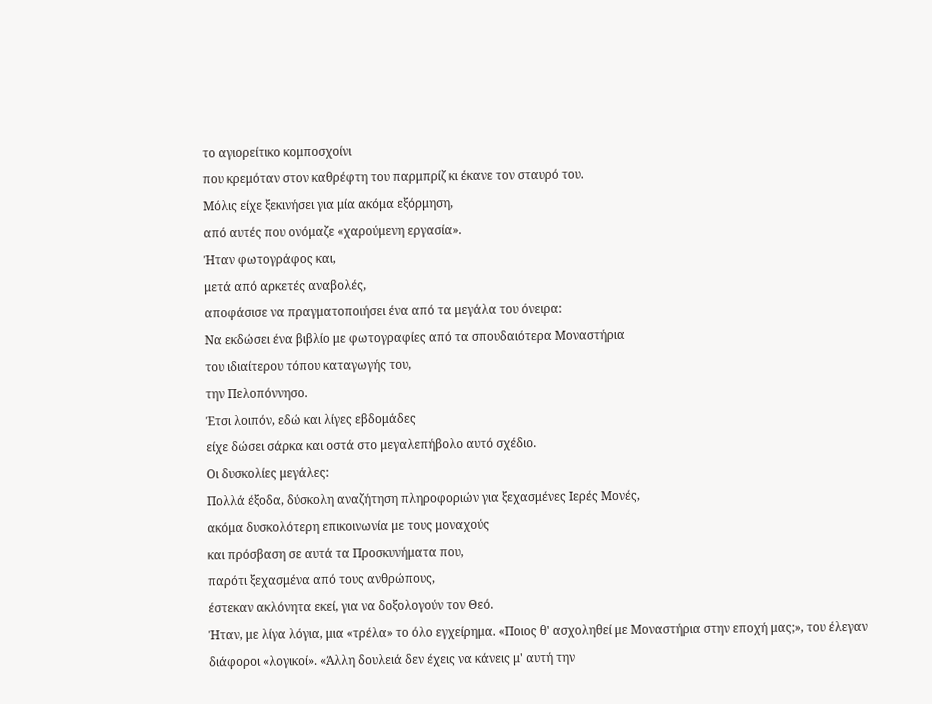το αγιορείτικο κομποσχοίνι
που κρεμόταν στον καθρέφτη του παρμπρίζ κι έκανε τον σταυρό του.
Μόλις είχε ξεκινήσει για μία ακόμα εξόρμηση,
από αυτές που ονόμαζε «χαρούμενη εργασία».
Ήταν φωτογράφος και,
μετά από αρκετές αναβολές,
αποφάσισε να πραγματοποιήσει ένα από τα μεγάλα του όνειρα:
Να εκδώσει ένα βιβλίο με φωτογραφίες από τα σπουδαιότερα Μοναστήρια
του ιδιαίτερου τόπου καταγωγής του,
την Πελοπόννησο.
Έτσι λοιπόν, εδώ και λίγες εβδομάδες
είχε δώσει σάρκα και οστά στο μεγαλεπήβολο αυτό σχέδιο.
Οι δυσκολίες μεγάλες:
Πολλά έξοδα, δύσκολη αναζήτηση πληροφοριών για ξεχασμένες Ιερές Μονές,
ακόμα δυσκολότερη επικοινωνία με τους μοναχούς
και πρόσβαση σε αυτά τα Προσκυνήματα που,
παρότι ξεχασμένα από τους ανθρώπους,
έστεκαν ακλόνητα εκεί, για να δοξολογούν τον Θεό.
Ήταν, με λίγα λόγια, μια «τρέλα» το όλο εγχείρημα. «Ποιος θ' ασχοληθεί με Μοναστήρια στην εποχή μας;», του έλεγαν διάφοροι «λογικοί». «Άλλη δουλειά δεν έχεις να κάνεις μ' αυτή την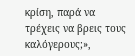κρίση, παρά να τρέχεις να βρεις τους καλόγερους;»,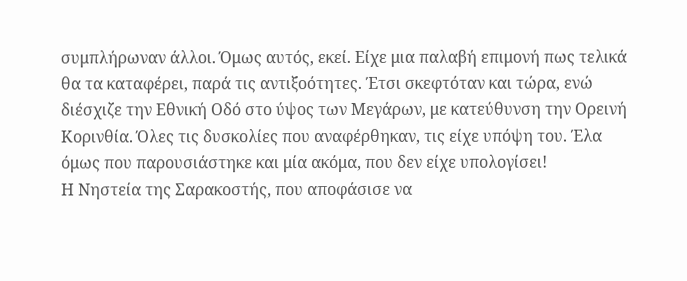συμπλήρωναν άλλοι. Όμως αυτός, εκεί. Είχε μια παλαβή επιμονή πως τελικά θα τα καταφέρει, παρά τις αντιξοότητες. Έτσι σκεφτόταν και τώρα, ενώ διέσχιζε την Εθνική Οδό στο ύψος των Μεγάρων, με κατεύθυνση την Ορεινή Κορινθία. Όλες τις δυσκολίες που αναφέρθηκαν, τις είχε υπόψη του. Έλα όμως που παρουσιάστηκε και μία ακόμα, που δεν είχε υπολογίσει!
Η Νηστεία της Σαρακοστής, που αποφάσισε να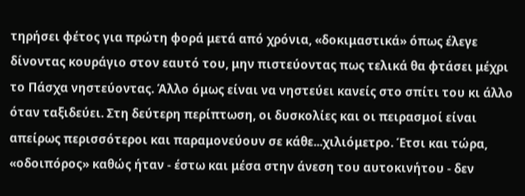τηρήσει φέτος για πρώτη φορά μετά από χρόνια, «δοκιμαστικά» όπως έλεγε δίνοντας κουράγιο στον εαυτό του, μην πιστεύοντας πως τελικά θα φτάσει μέχρι το Πάσχα νηστεύοντας. Άλλο όμως είναι να νηστεύει κανείς στο σπίτι του κι άλλο όταν ταξιδεύει. Στη δεύτερη περίπτωση, οι δυσκολίες και οι πειρασμοί είναι απείρως περισσότεροι και παραμονεύουν σε κάθε...χιλιόμετρο. Έτσι και τώρα, «οδοιπόρος» καθώς ήταν - έστω και μέσα στην άνεση του αυτοκινήτου - δεν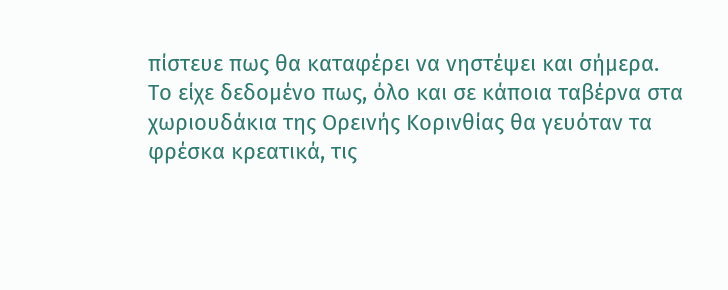πίστευε πως θα καταφέρει να νηστέψει και σήμερα.
Το είχε δεδομένο πως, όλο και σε κάποια ταβέρνα στα χωριουδάκια της Ορεινής Κορινθίας θα γευόταν τα φρέσκα κρεατικά, τις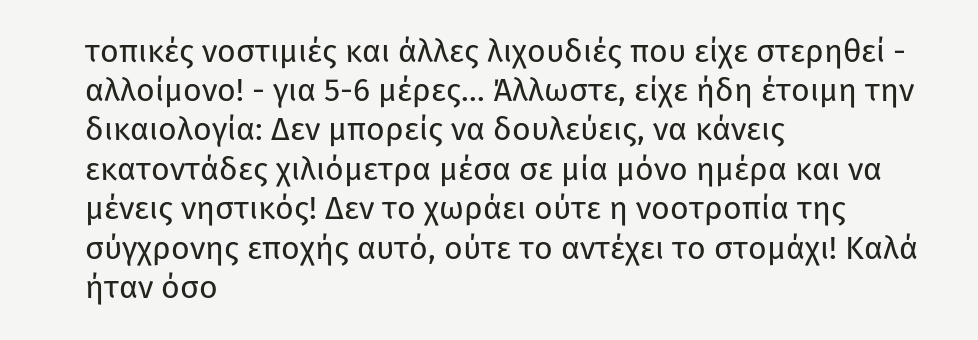τοπικές νοστιμιές και άλλες λιχουδιές που είχε στερηθεί - αλλοίμονο! - για 5-6 μέρες... Άλλωστε, είχε ήδη έτοιμη την δικαιολογία: Δεν μπορείς να δουλεύεις, να κάνεις εκατοντάδες χιλιόμετρα μέσα σε μία μόνο ημέρα και να μένεις νηστικός! Δεν το χωράει ούτε η νοοτροπία της σύγχρονης εποχής αυτό, ούτε το αντέχει το στομάχι! Καλά ήταν όσο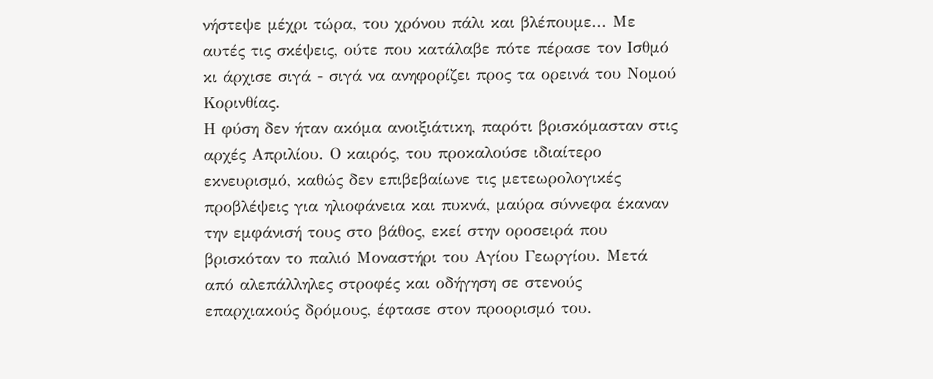νήστεψε μέχρι τώρα, του χρόνου πάλι και βλέπουμε... Με αυτές τις σκέψεις, ούτε που κατάλαβε πότε πέρασε τον Ισθμό κι άρχισε σιγά - σιγά να ανηφορίζει προς τα ορεινά του Νομού Κορινθίας.
Η φύση δεν ήταν ακόμα ανοιξιάτικη, παρότι βρισκόμασταν στις αρχές Απριλίου. Ο καιρός, του προκαλούσε ιδιαίτερο εκνευρισμό, καθώς δεν επιβεβαίωνε τις μετεωρολογικές προβλέψεις για ηλιοφάνεια και πυκνά, μαύρα σύννεφα έκαναν την εμφάνισή τους στο βάθος, εκεί στην οροσειρά που βρισκόταν το παλιό Μοναστήρι του Αγίου Γεωργίου. Μετά από αλεπάλληλες στροφές και οδήγηση σε στενούς επαρχιακούς δρόμους, έφτασε στον προορισμό του.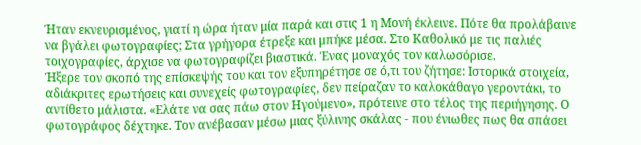Ήταν εκνευρισμένος, γιατί η ώρα ήταν μία παρά και στις 1 η Μονή έκλεινε. Πότε θα προλάβαινε να βγάλει φωτογραφίες; Στα γρήγορα έτρεξε και μπήκε μέσα. Στο Καθολικό με τις παλιές τοιχογραφίες, άρχισε να φωτογραφίζει βιαστικά. Ένας μοναχός τον καλωσόρισε.
Ήξερε τον σκοπό της επίσκεψής του και τον εξυπηρέτησε σε ό,τι του ζήτησε: Ιστορικά στοιχεία, αδιάκριτες ερωτήσεις και συνεχείς φωτογραφίες, δεν πείραζαν το καλοκάθαγο γεροντάκι, το αντίθετο μάλιστα. «Ελάτε να σας πάω στον Ηγούμενο», πρότεινε στο τέλος της περιήγησης. Ο φωτογράφος δέχτηκε. Τον ανέβασαν μέσω μιας ξύλινης σκάλας - που ένιωθες πως θα σπάσει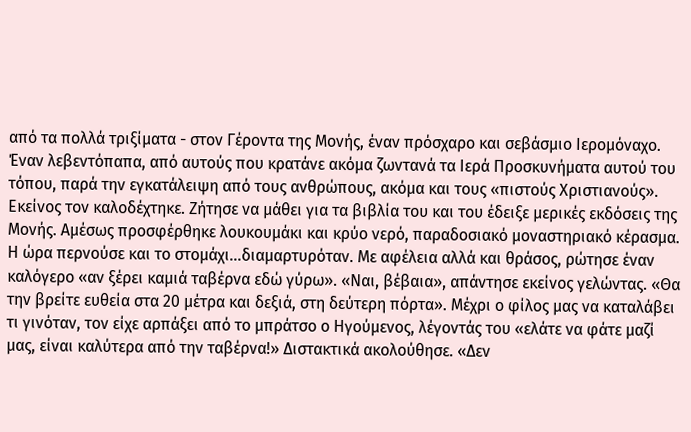από τα πολλά τριξίματα - στον Γέροντα της Μονής, έναν πρόσχαρο και σεβάσμιο Ιερομόναχο. Έναν λεβεντόπαπα, από αυτούς που κρατάνε ακόμα ζωντανά τα Ιερά Προσκυνήματα αυτού του τόπου, παρά την εγκατάλειψη από τους ανθρώπους, ακόμα και τους «πιστούς Χριστιανούς».
Εκείνος τον καλοδέχτηκε. Ζήτησε να μάθει για τα βιβλία του και του έδειξε μερικές εκδόσεις της Μονής. Αμέσως προσφέρθηκε λουκουμάκι και κρύο νερό, παραδοσιακό μοναστηριακό κέρασμα. Η ώρα περνούσε και το στομάχι...διαμαρτυρόταν. Με αφέλεια αλλά και θράσος, ρώτησε έναν καλόγερο «αν ξέρει καμιά ταβέρνα εδώ γύρω». «Ναι, βέβαια», απάντησε εκείνος γελώντας. «Θα την βρείτε ευθεία στα 20 μέτρα και δεξιά, στη δεύτερη πόρτα». Μέχρι ο φίλος μας να καταλάβει τι γινόταν, τον είχε αρπάξει από το μπράτσο ο Ηγούμενος, λέγοντάς του «ελάτε να φάτε μαζί μας, είναι καλύτερα από την ταβέρνα!» Διστακτικά ακολούθησε. «Δεν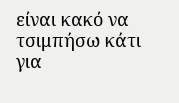είναι κακό να τσιμπήσω κάτι για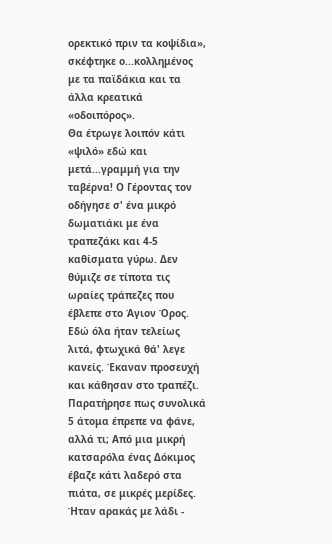ορεκτικό πριν τα κοψίδια», σκέφτηκε ο...κολλημένος με τα παϊδάκια και τα άλλα κρεατικά «οδοιπόρος».
Θα έτρωγε λοιπόν κάτι «ψιλό» εδώ και μετά...γραμμή για την ταβέρνα! Ο Γέροντας τον οδήγησε σ' ένα μικρό δωματιάκι με ένα τραπεζάκι και 4-5 καθίσματα γύρω. Δεν θύμιζε σε τίποτα τις ωραίες τράπεζες που έβλεπε στο Άγιον Όρος. Εδώ όλα ήταν τελείως λιτά, φτωχικά θά' λεγε κανείς. Έκαναν προσευχή και κάθησαν στο τραπέζι. Παρατήρησε πως συνολικά 5 άτομα έπρεπε να φάνε, αλλά τι; Από μια μικρή κατσαρόλα ένας Δόκιμος έβαζε κάτι λαδερό στα πιάτα, σε μικρές μερίδες. Ήταν αρακάς με λάδι -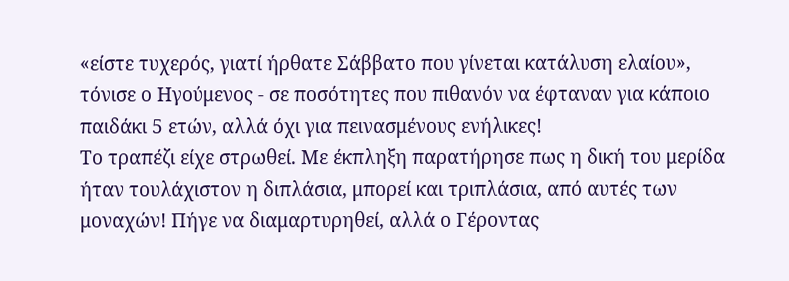«είστε τυχερός, γιατί ήρθατε Σάββατο που γίνεται κατάλυση ελαίου», τόνισε ο Ηγούμενος - σε ποσότητες που πιθανόν να έφταναν για κάποιο παιδάκι 5 ετών, αλλά όχι για πεινασμένους ενήλικες!
Το τραπέζι είχε στρωθεί. Με έκπληξη παρατήρησε πως η δική του μερίδα ήταν τουλάχιστον η διπλάσια, μπορεί και τριπλάσια, από αυτές των μοναχών! Πήγε να διαμαρτυρηθεί, αλλά ο Γέροντας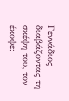Γεννάδιος διαβάζοντας τη σκέψη του, τον έκοψε: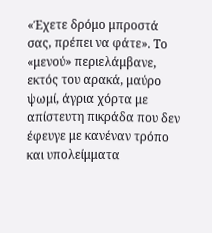«Έχετε δρόμο μπροστά σας, πρέπει να φάτε». Το «μενού» περιελάμβανε, εκτός του αρακά, μαύρο ψωμί, άγρια χόρτα με απίστευτη πικράδα που δεν έφευγε με κανέναν τρόπο και υπολείμματα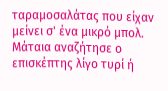ταραμοσαλάτας που είχαν μείνει σ' ένα μικρό μπολ. Μάταια αναζήτησε ο επισκέπτης λίγο τυρί ή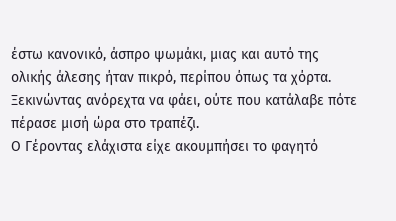έστω κανονικό, άσπρο ψωμάκι, μιας και αυτό της ολικής άλεσης ήταν πικρό, περίπου όπως τα χόρτα. Ξεκινώντας ανόρεχτα να φάει, ούτε που κατάλαβε πότε πέρασε μισή ώρα στο τραπέζι.
Ο Γέροντας ελάχιστα είχε ακουμπήσει το φαγητό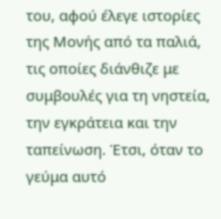του, αφού έλεγε ιστορίες της Μονής από τα παλιά, τις οποίες διάνθιζε με συμβουλές για τη νηστεία, την εγκράτεια και την ταπείνωση. Έτσι, όταν το γεύμα αυτό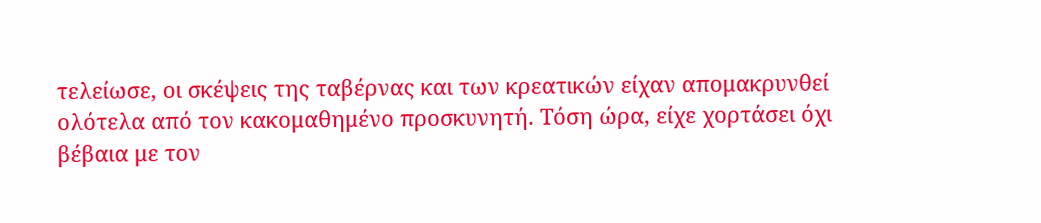τελείωσε, οι σκέψεις της ταβέρνας και των κρεατικών είχαν απομακρυνθεί ολότελα από τον κακομαθημένο προσκυνητή. Τόση ώρα, είχε χορτάσει όχι βέβαια με τον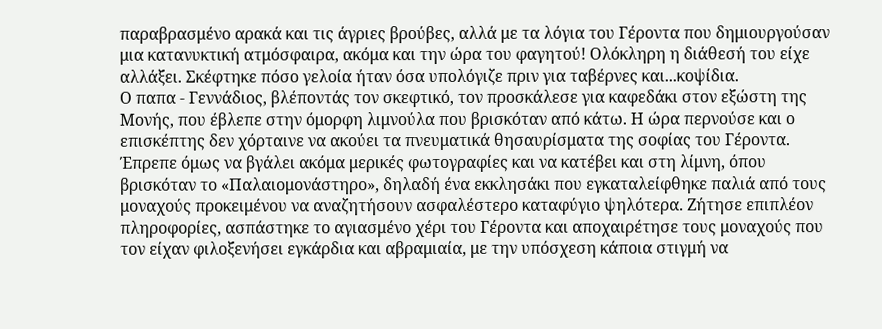παραβρασμένο αρακά και τις άγριες βρούβες, αλλά με τα λόγια του Γέροντα που δημιουργούσαν μια κατανυκτική ατμόσφαιρα, ακόμα και την ώρα του φαγητού! Ολόκληρη η διάθεσή του είχε αλλάξει. Σκέφτηκε πόσο γελοία ήταν όσα υπολόγιζε πριν για ταβέρνες και...κοψίδια.
Ο παπα - Γεννάδιος, βλέποντάς τον σκεφτικό, τον προσκάλεσε για καφεδάκι στον εξώστη της Μονής, που έβλεπε στην όμορφη λιμνούλα που βρισκόταν από κάτω. Η ώρα περνούσε και ο επισκέπτης δεν χόρταινε να ακούει τα πνευματικά θησαυρίσματα της σοφίας του Γέροντα. Έπρεπε όμως να βγάλει ακόμα μερικές φωτογραφίες και να κατέβει και στη λίμνη, όπου βρισκόταν το «Παλαιομονάστηρο», δηλαδή ένα εκκλησάκι που εγκαταλείφθηκε παλιά από τους μοναχούς προκειμένου να αναζητήσουν ασφαλέστερο καταφύγιο ψηλότερα. Ζήτησε επιπλέον πληροφορίες, ασπάστηκε το αγιασμένο χέρι του Γέροντα και αποχαιρέτησε τους μοναχούς που τον είχαν φιλοξενήσει εγκάρδια και αβραμιαία, με την υπόσχεση κάποια στιγμή να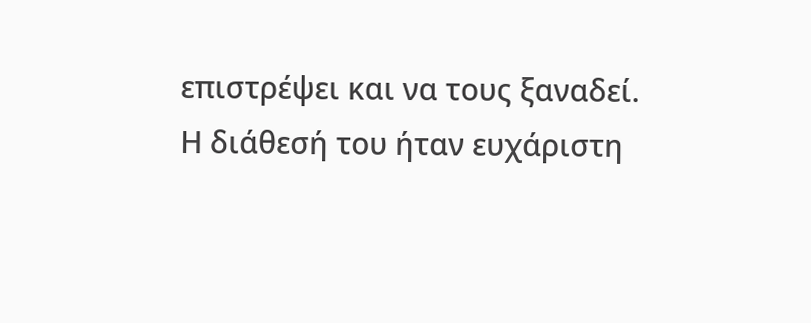επιστρέψει και να τους ξαναδεί.
Η διάθεσή του ήταν ευχάριστη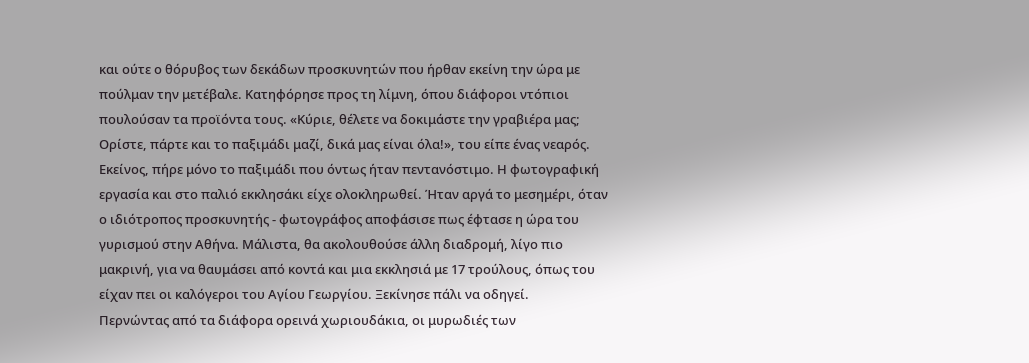και ούτε ο θόρυβος των δεκάδων προσκυνητών που ήρθαν εκείνη την ώρα με πούλμαν την μετέβαλε. Κατηφόρησε προς τη λίμνη, όπου διάφοροι ντόπιοι πουλούσαν τα προϊόντα τους. «Κύριε, θέλετε να δοκιμάστε την γραβιέρα μας; Ορίστε, πάρτε και το παξιμάδι μαζί, δικά μας είναι όλα!», του είπε ένας νεαρός. Εκείνος, πήρε μόνο το παξιμάδι που όντως ήταν πεντανόστιμο. Η φωτογραφική εργασία και στο παλιό εκκλησάκι είχε ολοκληρωθεί. Ήταν αργά το μεσημέρι, όταν ο ιδιότροπος προσκυνητής - φωτογράφος αποφάσισε πως έφτασε η ώρα του γυρισμού στην Αθήνα. Μάλιστα, θα ακολουθούσε άλλη διαδρομή, λίγο πιο μακρινή, για να θαυμάσει από κοντά και μια εκκλησιά με 17 τρούλους, όπως του είχαν πει οι καλόγεροι του Αγίου Γεωργίου. Ξεκίνησε πάλι να οδηγεί.
Περνώντας από τα διάφορα ορεινά χωριουδάκια, οι μυρωδιές των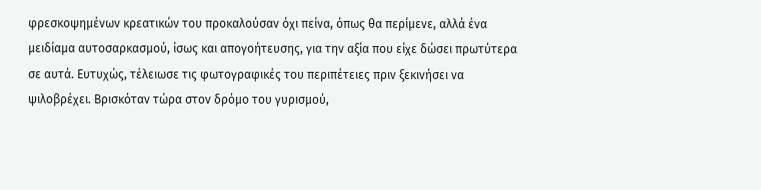φρεσκοψημένων κρεατικών του προκαλούσαν όχι πείνα, όπως θα περίμενε, αλλά ένα μειδίαμα αυτοσαρκασμού, ίσως και απογοήτευσης, για την αξία που είχε δώσει πρωτύτερα σε αυτά. Ευτυχώς, τέλειωσε τις φωτογραφικές του περιπέτειες πριν ξεκινήσει να ψιλοβρέχει. Βρισκόταν τώρα στον δρόμο του γυρισμού,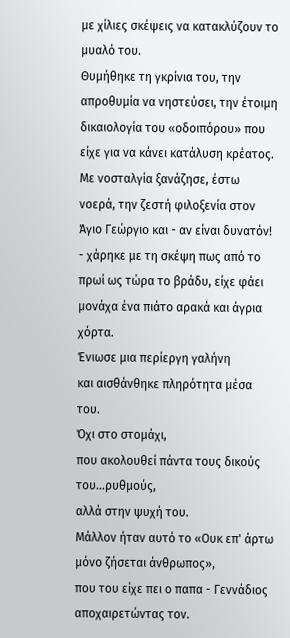με χίλιες σκέψεις να κατακλύζουν το μυαλό του.
Θυμήθηκε τη γκρίνια του, την απροθυμία να νηστεύσει, την έτοιμη δικαιολογία του «οδοιπόρου» που είχε για να κάνει κατάλυση κρέατος. Με νοσταλγία ξανάζησε, έστω νοερά, την ζεστή φιλοξενία στον Άγιο Γεώργιο και - αν είναι δυνατόν! - χάρηκε με τη σκέψη πως από το πρωί ως τώρα το βράδυ, είχε φάει μονάχα ένα πιάτο αρακά και άγρια χόρτα.
Ένιωσε μια περίεργη γαλήνη
και αισθάνθηκε πληρότητα μέσα του.
Όχι στο στομάχι,
που ακολουθεί πάντα τους δικούς του...ρυθμούς,
αλλά στην ψυχή του.
Μάλλον ήταν αυτό το «Ουκ επ' άρτω μόνο ζήσεται άνθρωπος»,
που του είχε πει ο παπα - Γεννάδιος αποχαιρετώντας τον.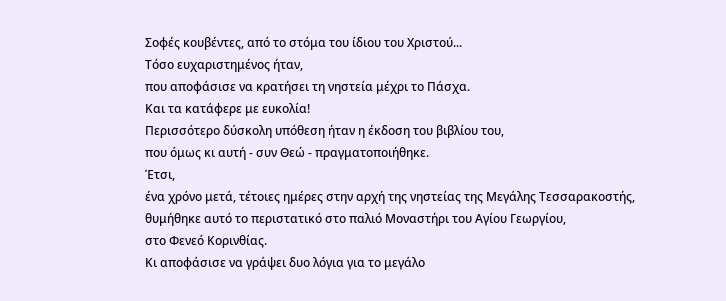Σοφές κουβέντες, από το στόμα του ίδιου του Χριστού...
Τόσο ευχαριστημένος ήταν,
που αποφάσισε να κρατήσει τη νηστεία μέχρι το Πάσχα.
Και τα κατάφερε με ευκολία!
Περισσότερο δύσκολη υπόθεση ήταν η έκδοση του βιβλίου του,
που όμως κι αυτή - συν Θεώ - πραγματοποιήθηκε.
Έτσι,
ένα χρόνο μετά, τέτοιες ημέρες στην αρχή της νηστείας της Μεγάλης Τεσσαρακοστής,
θυμήθηκε αυτό το περιστατικό στο παλιό Μοναστήρι του Αγίου Γεωργίου,
στο Φενεό Κορινθίας.
Κι αποφάσισε να γράψει δυο λόγια για το μεγάλο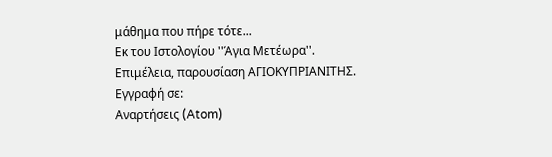μάθημα που πήρε τότε...
Εκ του Ιστολογίου ''Άγια Μετέωρα''.
Επιμέλεια, παρουσίαση ΑΓΙΟΚΥΠΡΙΑΝΙΤΗΣ.
Εγγραφή σε:
Αναρτήσεις (Atom)